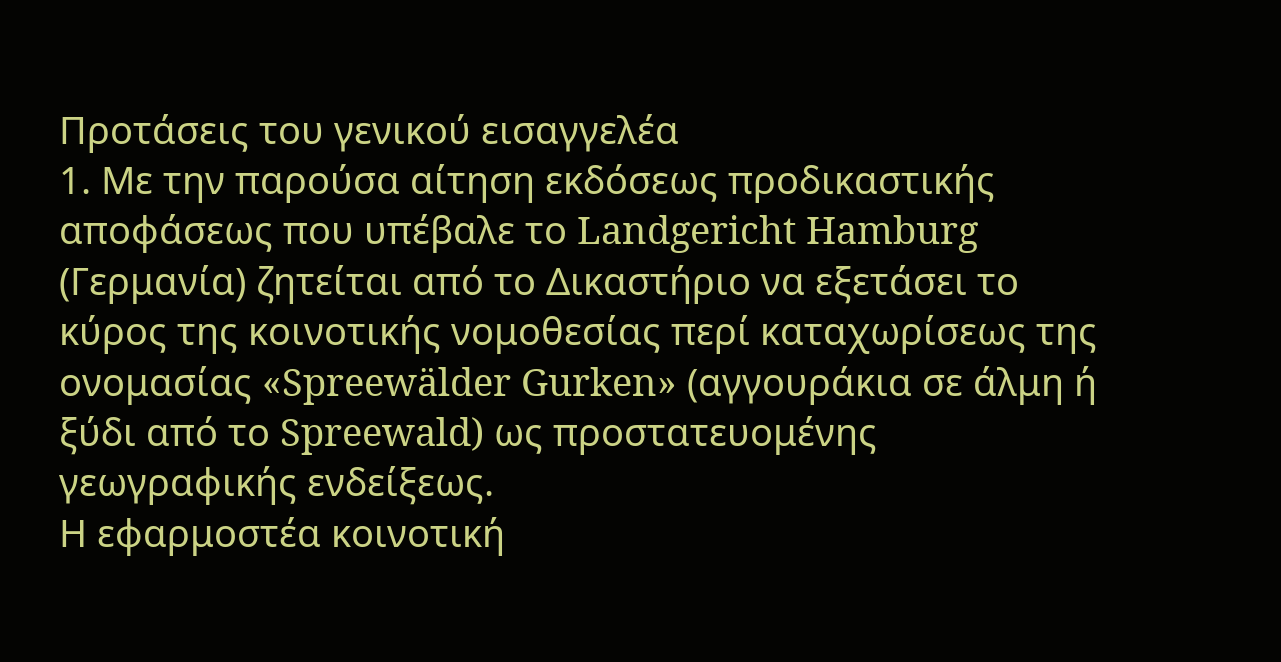Προτάσεις του γενικού εισαγγελέα
1. Με την παρούσα αίτηση εκδόσεως προδικαστικής αποφάσεως που υπέβαλε το Landgericht Hamburg (Γερμανία) ζητείται από το Δικαστήριο να εξετάσει το κύρος της κοινοτικής νομοθεσίας περί καταχωρίσεως της ονομασίας «Spreewälder Gurken» (αγγουράκια σε άλμη ή ξύδι από το Spreewald) ως προστατευομένης γεωγραφικής ενδείξεως.
Η εφαρμοστέα κοινοτική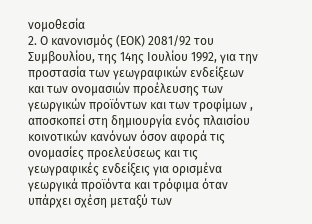νομοθεσία
2. Ο κανονισμός (ΕΟΚ) 2081/92 του Συμβουλίου, της 14ης Ιουλίου 1992, για την προστασία των γεωγραφικών ενδείξεων και των ονομασιών προέλευσης των γεωργικών προϊόντων και των τροφίμων , αποσκοπεί στη δημιουργία ενός πλαισίου κοινοτικών κανόνων όσον αφορά τις ονομασίες προελεύσεως και τις γεωγραφικές ενδείξεις για ορισμένα γεωργικά προϊόντα και τρόφιμα όταν υπάρχει σχέση μεταξύ των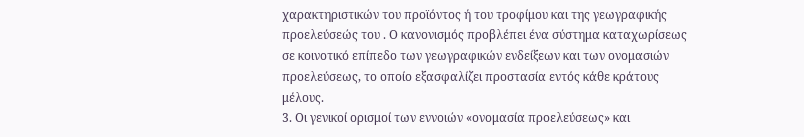χαρακτηριστικών του προϊόντος ή του τροφίμου και της γεωγραφικής προελεύσεώς του . Ο κανονισμός προβλέπει ένα σύστημα καταχωρίσεως σε κοινοτικό επίπεδο των γεωγραφικών ενδείξεων και των ονομασιών προελεύσεως, το οποίο εξασφαλίζει προστασία εντός κάθε κράτους μέλους.
3. Οι γενικοί ορισμοί των εννοιών «ονομασία προελεύσεως» και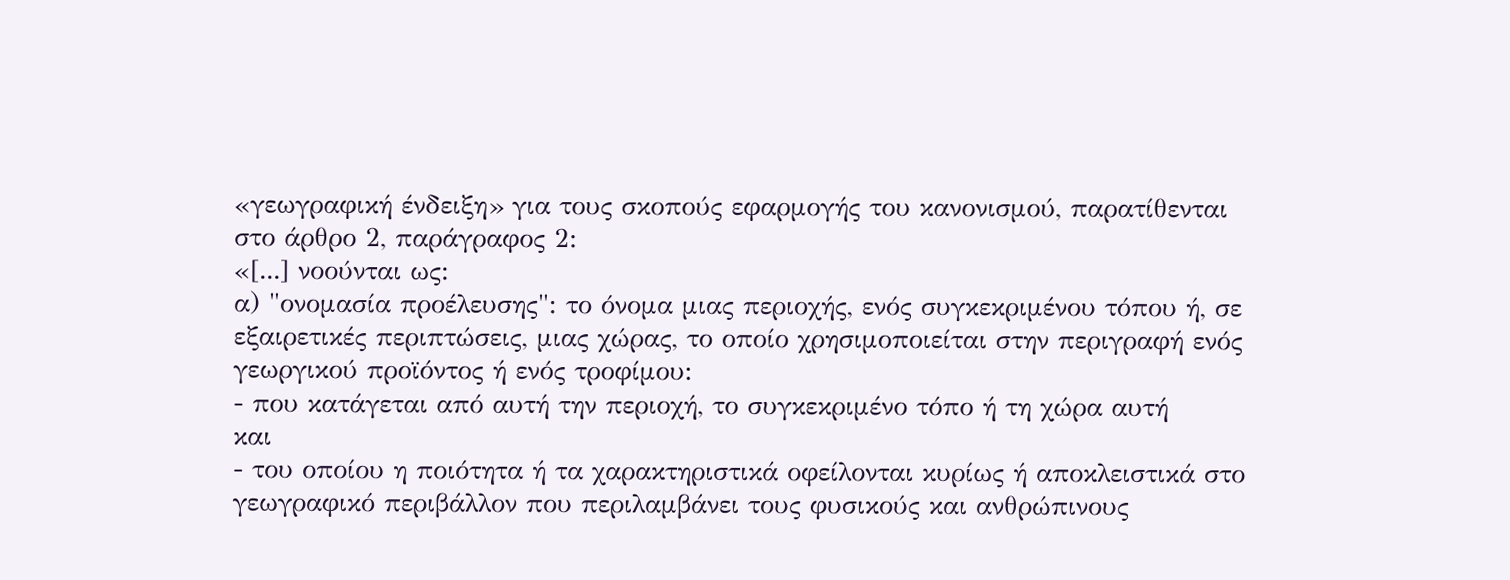«γεωγραφική ένδειξη» για τους σκοπούς εφαρμογής του κανονισμού, παρατίθενται στο άρθρο 2, παράγραφος 2:
«[...] νοούνται ως:
α) "ονομασία προέλευσης": το όνομα μιας περιοχής, ενός συγκεκριμένου τόπου ή, σε εξαιρετικές περιπτώσεις, μιας χώρας, το οποίο χρησιμοποιείται στην περιγραφή ενός γεωργικού προϊόντος ή ενός τροφίμου:
- που κατάγεται από αυτή την περιοχή, το συγκεκριμένο τόπο ή τη χώρα αυτή
και
- του οποίου η ποιότητα ή τα χαρακτηριστικά οφείλονται κυρίως ή αποκλειστικά στο γεωγραφικό περιβάλλον που περιλαμβάνει τους φυσικούς και ανθρώπινους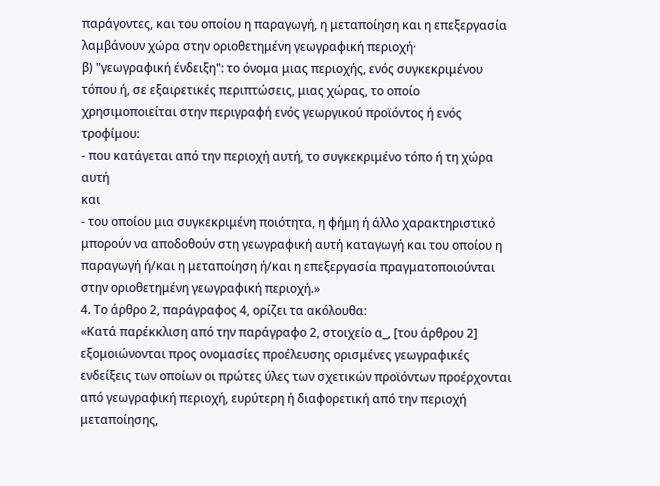παράγοντες, και του οποίου η παραγωγή, η μεταποίηση και η επεξεργασία λαμβάνουν χώρα στην οριοθετημένη γεωγραφική περιοχή·
β) "γεωγραφική ένδειξη": το όνομα μιας περιοχής, ενός συγκεκριμένου τόπου ή, σε εξαιρετικές περιπτώσεις, μιας χώρας, το οποίο χρησιμοποιείται στην περιγραφή ενός γεωργικού προϊόντος ή ενός τροφίμου:
- που κατάγεται από την περιοχή αυτή, το συγκεκριμένο τόπο ή τη χώρα αυτή
και
- του οποίου μια συγκεκριμένη ποιότητα, η φήμη ή άλλο χαρακτηριστικό μπορούν να αποδοθούν στη γεωγραφική αυτή καταγωγή και του οποίου η παραγωγή ή/και η μεταποίηση ή/και η επεξεργασία πραγματοποιούνται στην οριοθετημένη γεωγραφική περιοχή.»
4. Το άρθρο 2, παράγραφος 4, ορίζει τα ακόλουθα:
«Κατά παρέκκλιση από την παράγραφο 2, στοιχείο α_, [του άρθρου 2] εξομοιώνονται προς ονομασίες προέλευσης ορισμένες γεωγραφικές ενδείξεις των οποίων οι πρώτες ύλες των σχετικών προϊόντων προέρχονται από γεωγραφική περιοχή, ευρύτερη ή διαφορετική από την περιοχή μεταποίησης,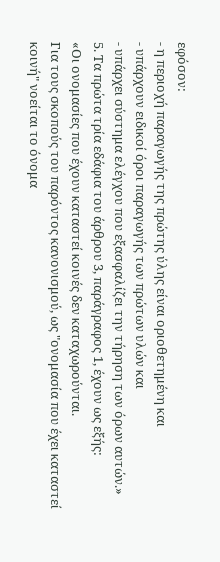εφόσον:
- η περιοχή παραγωγής της πρώτης ύλης είναι οριοθετημένη και
- υπάρχουν ειδικοί όροι παραγωγής των πρώτων υλών και
- υπάρχει σύστημα ελέγχου που εξασφαλίζει την τήρηση των όρων αυτών.»
5. Τα πρώτα τρία εδάφια του άρθρου 3, παράγραφος 1, έχουν ως εξής:
«Οι ονομασίες που έχουν καταστεί κοινές δεν καταχωρούνται.
Για τους σκοπούς του παρόντος κανονισμού, ως "ονομασία που έχει καταστεί κοινή" νοείται το όνομα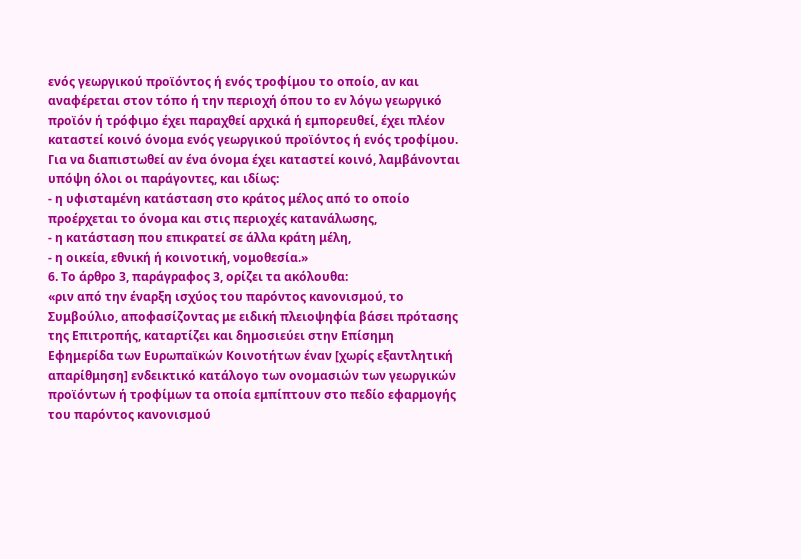ενός γεωργικού προϊόντος ή ενός τροφίμου το οποίο, αν και αναφέρεται στον τόπο ή την περιοχή όπου το εν λόγω γεωργικό προϊόν ή τρόφιμο έχει παραχθεί αρχικά ή εμπορευθεί, έχει πλέον καταστεί κοινό όνομα ενός γεωργικού προϊόντος ή ενός τροφίμου.
Για να διαπιστωθεί αν ένα όνομα έχει καταστεί κοινό, λαμβάνονται υπόψη όλοι οι παράγοντες, και ιδίως:
- η υφισταμένη κατάσταση στο κράτος μέλος από το οποίο προέρχεται το όνομα και στις περιοχές κατανάλωσης,
- η κατάσταση που επικρατεί σε άλλα κράτη μέλη,
- η οικεία, εθνική ή κοινοτική, νομοθεσία.»
6. Το άρθρο 3, παράγραφος 3, ορίζει τα ακόλουθα:
«ριν από την έναρξη ισχύος του παρόντος κανονισμού, το Συμβούλιο, αποφασίζοντας με ειδική πλειοψηφία βάσει πρότασης της Επιτροπής, καταρτίζει και δημοσιεύει στην Επίσημη Εφημερίδα των Ευρωπαϊκών Κοινοτήτων έναν [χωρίς εξαντλητική απαρίθμηση] ενδεικτικό κατάλογο των ονομασιών των γεωργικών προϊόντων ή τροφίμων τα οποία εμπίπτουν στο πεδίο εφαρμογής του παρόντος κανονισμού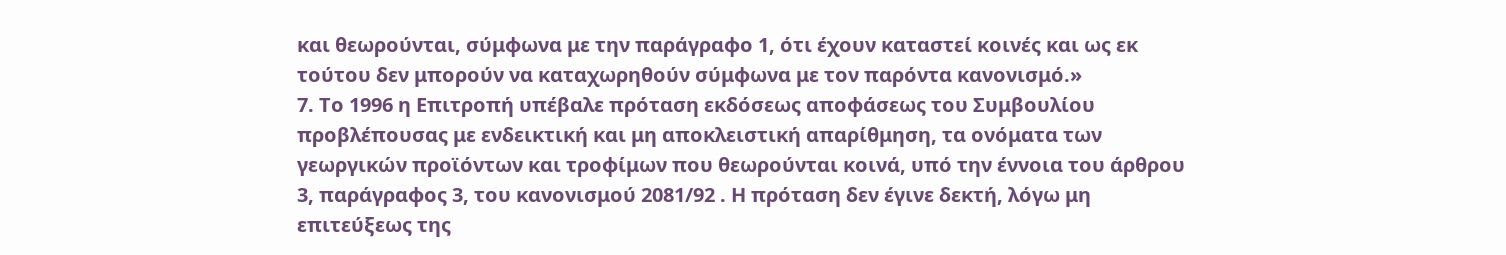και θεωρούνται, σύμφωνα με την παράγραφο 1, ότι έχουν καταστεί κοινές και ως εκ τούτου δεν μπορούν να καταχωρηθούν σύμφωνα με τον παρόντα κανονισμό.»
7. Το 1996 η Επιτροπή υπέβαλε πρόταση εκδόσεως αποφάσεως του Συμβουλίου προβλέπουσας με ενδεικτική και μη αποκλειστική απαρίθμηση, τα ονόματα των γεωργικών προϊόντων και τροφίμων που θεωρούνται κοινά, υπό την έννοια του άρθρου 3, παράγραφος 3, του κανονισμού 2081/92 . Η πρόταση δεν έγινε δεκτή, λόγω μη επιτεύξεως της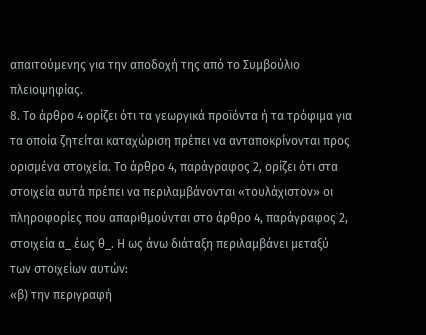απαιτούμενης για την αποδοχή της από το Συμβούλιο πλειοψηφίας.
8. Το άρθρο 4 ορίζει ότι τα γεωργικά προϊόντα ή τα τρόφιμα για τα οποία ζητείται καταχώριση πρέπει να ανταποκρίνονται προς ορισμένα στοιχεία. Το άρθρο 4, παράγραφος 2, ορίζει ότι στα στοιχεία αυτά πρέπει να περιλαμβάνονται «τουλάχιστον» οι πληροφορίες που απαριθμούνται στο άρθρο 4, παράγραφος 2, στοιχεία α_ έως θ_. Η ως άνω διάταξη περιλαμβάνει μεταξύ των στοιχείων αυτών:
«β) την περιγραφή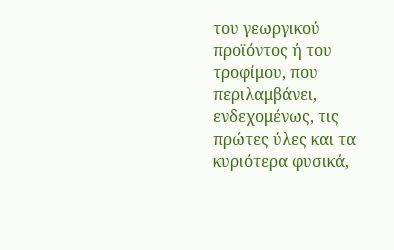του γεωργικού προϊόντος ή του τροφίμου, που περιλαμβάνει, ενδεχομένως, τις πρώτες ύλες και τα κυριότερα φυσικά,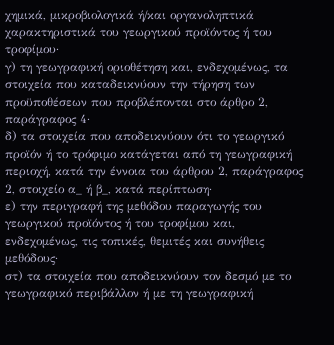χημικά, μικροβιολογικά ή/και οργανοληπτικά χαρακτηριστικά του γεωργικού προϊόντος ή του τροφίμου·
γ) τη γεωγραφική οριοθέτηση και, ενδεχομένως, τα στοιχεία που καταδεικνύουν την τήρηση των προϋποθέσεων που προβλέπονται στο άρθρο 2, παράγραφος 4·
δ) τα στοιχεία που αποδεικνύουν ότι το γεωργικό προϊόν ή το τρόφιμο κατάγεται από τη γεωγραφική περιοχή, κατά την έννοια του άρθρου 2, παράγραφος 2, στοιχείο α_ ή β_, κατά περίπτωση·
ε) την περιγραφή της μεθόδου παραγωγής του γεωργικού προϊόντος ή του τροφίμου και, ενδεχομένως, τις τοπικές, θεμιτές και συνήθεις μεθόδους·
στ) τα στοιχεία που αποδεικνύουν τον δεσμό με το γεωγραφικό περιβάλλον ή με τη γεωγραφική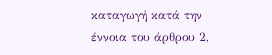καταγωγή κατά την έννοια του άρθρου 2,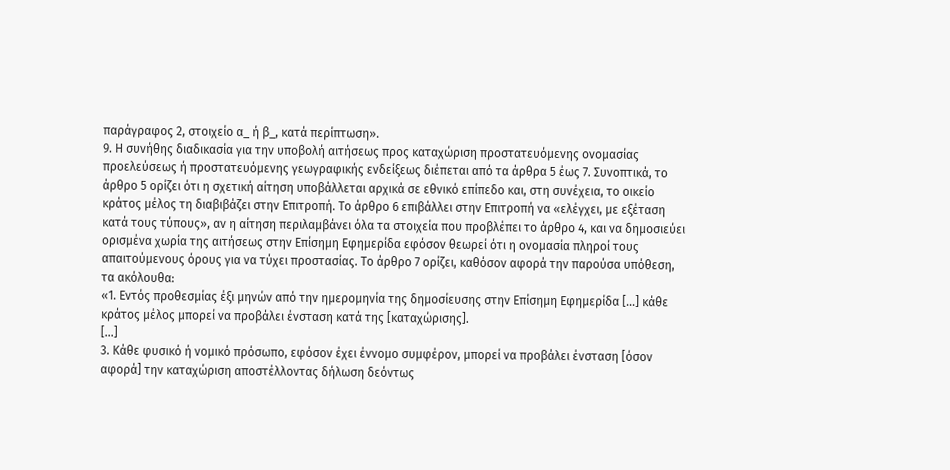παράγραφος 2, στοιχείο α_ ή β_, κατά περίπτωση».
9. Η συνήθης διαδικασία για την υποβολή αιτήσεως προς καταχώριση προστατευόμενης ονομασίας προελεύσεως ή προστατευόμενης γεωγραφικής ενδείξεως διέπεται από τα άρθρα 5 έως 7. Συνοπτικά, το άρθρο 5 ορίζει ότι η σχετική αίτηση υποβάλλεται αρχικά σε εθνικό επίπεδο και, στη συνέχεια, το οικείο κράτος μέλος τη διαβιβάζει στην Επιτροπή. Το άρθρο 6 επιβάλλει στην Επιτροπή να «ελέγχει, με εξέταση κατά τους τύπους», αν η αίτηση περιλαμβάνει όλα τα στοιχεία που προβλέπει το άρθρο 4, και να δημοσιεύει ορισμένα χωρία της αιτήσεως στην Επίσημη Εφημερίδα εφόσον θεωρεί ότι η ονομασία πληροί τους απαιτούμενους όρους για να τύχει προστασίας. Το άρθρο 7 ορίζει, καθόσον αφορά την παρούσα υπόθεση, τα ακόλουθα:
«1. Εντός προθεσμίας έξι μηνών από την ημερομηνία της δημοσίευσης στην Επίσημη Εφημερίδα [...] κάθε κράτος μέλος μπορεί να προβάλει ένσταση κατά της [καταχώρισης].
[...]
3. Κάθε φυσικό ή νομικό πρόσωπο, εφόσον έχει έννομο συμφέρον, μπορεί να προβάλει ένσταση [όσον αφορά] την καταχώριση αποστέλλοντας δήλωση δεόντως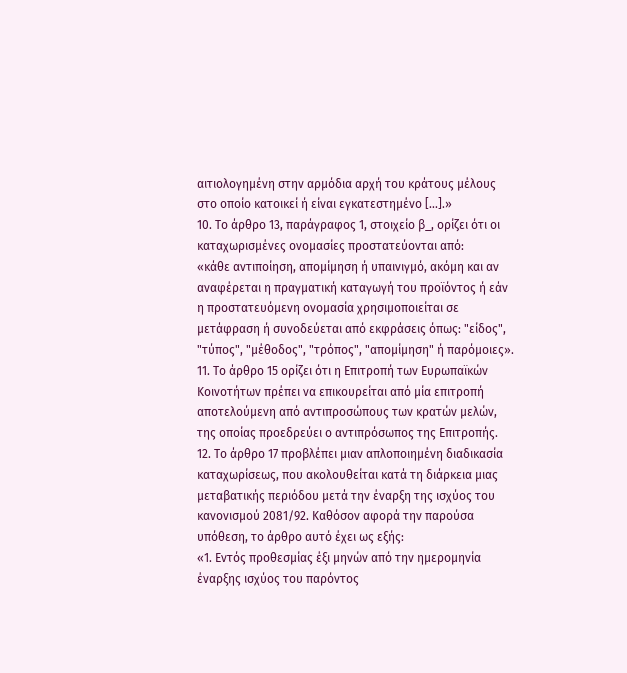αιτιολογημένη στην αρμόδια αρχή του κράτους μέλους στο οποίο κατοικεί ή είναι εγκατεστημένο [...].»
10. Το άρθρο 13, παράγραφος 1, στοιχείο β_, ορίζει ότι οι καταχωρισμένες ονομασίες προστατεύονται από:
«κάθε αντιποίηση, απομίμηση ή υπαινιγμό, ακόμη και αν αναφέρεται η πραγματική καταγωγή του προϊόντος ή εάν η προστατευόμενη ονομασία χρησιμοποιείται σε μετάφραση ή συνοδεύεται από εκφράσεις όπως: "είδος", "τύπος", "μέθοδος", "τρόπος", "απομίμηση" ή παρόμοιες».
11. Το άρθρο 15 ορίζει ότι η Επιτροπή των Ευρωπαϊκών Κοινοτήτων πρέπει να επικουρείται από μία επιτροπή αποτελούμενη από αντιπροσώπους των κρατών μελών, της οποίας προεδρεύει ο αντιπρόσωπος της Επιτροπής.
12. Το άρθρο 17 προβλέπει μιαν απλοποιημένη διαδικασία καταχωρίσεως, που ακολουθείται κατά τη διάρκεια μιας μεταβατικής περιόδου μετά την έναρξη της ισχύος του κανονισμού 2081/92. Καθόσον αφορά την παρούσα υπόθεση, το άρθρο αυτό έχει ως εξής:
«1. Εντός προθεσμίας έξι μηνών από την ημερομηνία έναρξης ισχύος του παρόντος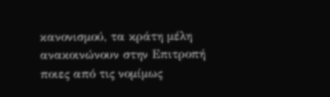κανονισμού, τα κράτη μέλη ανακοινώνουν στην Επιτροπή ποιες από τις νομίμως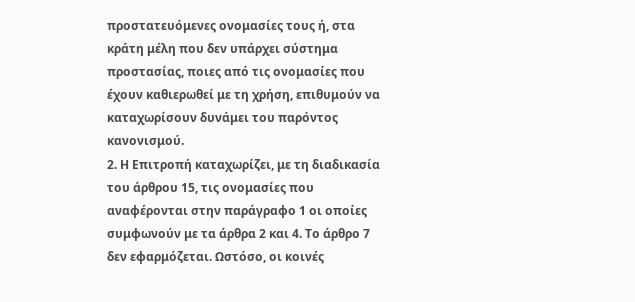προστατευόμενες ονομασίες τους ή, στα κράτη μέλη που δεν υπάρχει σύστημα προστασίας, ποιες από τις ονομασίες που έχουν καθιερωθεί με τη χρήση, επιθυμούν να καταχωρίσουν δυνάμει του παρόντος κανονισμού.
2. Η Επιτροπή καταχωρίζει, με τη διαδικασία του άρθρου 15, τις ονομασίες που αναφέρονται στην παράγραφο 1 οι οποίες συμφωνούν με τα άρθρα 2 και 4. Το άρθρο 7 δεν εφαρμόζεται. Ωστόσο, οι κοινές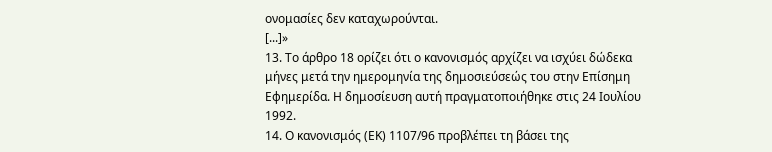ονομασίες δεν καταχωρούνται.
[...]»
13. Το άρθρο 18 ορίζει ότι ο κανονισμός αρχίζει να ισχύει δώδεκα μήνες μετά την ημερομηνία της δημοσιεύσεώς του στην Επίσημη Εφημερίδα. Η δημοσίευση αυτή πραγματοποιήθηκε στις 24 Ιουλίου 1992.
14. Ο κανονισμός (ΕΚ) 1107/96 προβλέπει τη βάσει της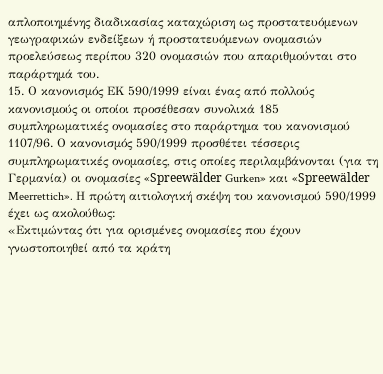απλοποιημένης διαδικασίας καταχώριση ως προστατευόμενων γεωγραφικών ενδείξεων ή προστατευόμενων ονομασιών προελεύσεως περίπου 320 ονομασιών που απαριθμούνται στο παράρτημά του.
15. Ο κανονισμός ΕΚ 590/1999 είναι ένας από πολλούς κανονισμούς οι οποίοι προσέθεσαν συνολικά 185 συμπληρωματικές ονομασίες στο παράρτημα του κανονισμού 1107/96. Ο κανονισμός 590/1999 προσθέτει τέσσερις συμπληρωματικές ονομασίες, στις οποίες περιλαμβάνονται (για τη Γερμανία) οι ονομασίες «Spreewälder Gurken» και «Spreewälder Meerrettich». Η πρώτη αιτιολογική σκέψη του κανονισμού 590/1999 έχει ως ακολούθως:
«Εκτιμώντας ότι για ορισμένες ονομασίες που έχουν γνωστοποιηθεί από τα κράτη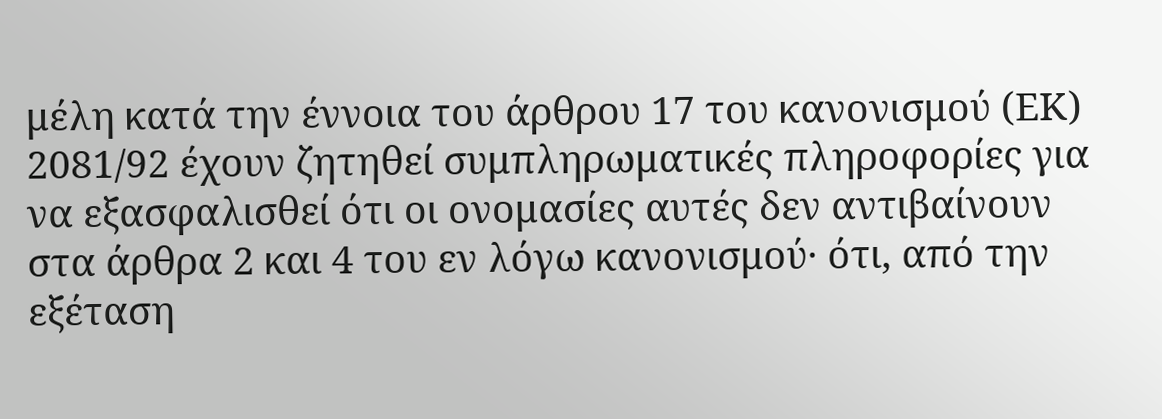μέλη κατά την έννοια του άρθρου 17 του κανονισμού (ΕΚ) 2081/92 έχουν ζητηθεί συμπληρωματικές πληροφορίες για να εξασφαλισθεί ότι οι ονομασίες αυτές δεν αντιβαίνουν στα άρθρα 2 και 4 του εν λόγω κανονισμού· ότι, από την εξέταση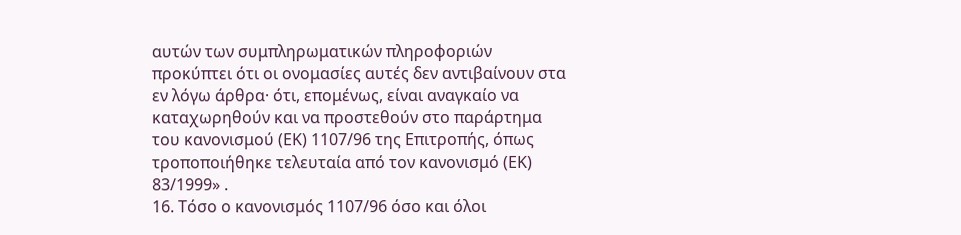αυτών των συμπληρωματικών πληροφοριών προκύπτει ότι οι ονομασίες αυτές δεν αντιβαίνουν στα εν λόγω άρθρα· ότι, επομένως, είναι αναγκαίο να καταχωρηθούν και να προστεθούν στο παράρτημα του κανονισμού (ΕΚ) 1107/96 της Επιτροπής, όπως τροποποιήθηκε τελευταία από τον κανονισμό (ΕΚ) 83/1999» .
16. Τόσο ο κανονισμός 1107/96 όσο και όλοι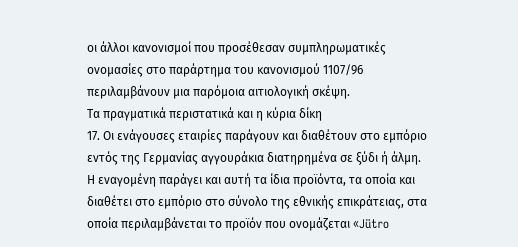οι άλλοι κανονισμοί που προσέθεσαν συμπληρωματικές ονομασίες στο παράρτημα του κανονισμού 1107/96 περιλαμβάνουν μια παρόμοια αιτιολογική σκέψη.
Τα πραγματικά περιστατικά και η κύρια δίκη
17. Οι ενάγουσες εταιρίες παράγουν και διαθέτουν στο εμπόριο εντός της Γερμανίας αγγουράκια διατηρημένα σε ξύδι ή άλμη. Η εναγομένη παράγει και αυτή τα ίδια προϊόντα, τα οποία και διαθέτει στο εμπόριο στο σύνολο της εθνικής επικράτειας, στα οποία περιλαμβάνεται το προϊόν που ονομάζεται «Jütro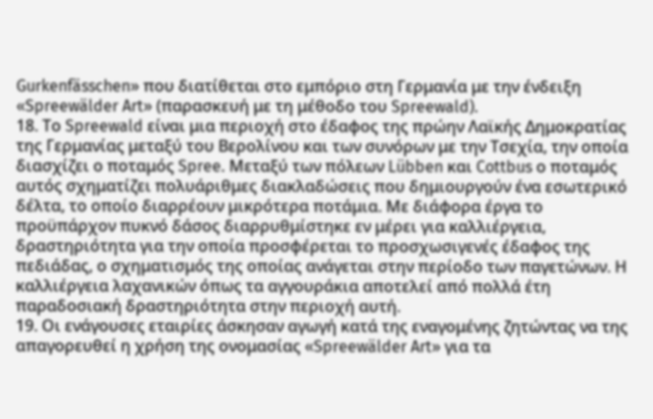Gurkenfässchen» που διατίθεται στο εμπόριο στη Γερμανία με την ένδειξη «Spreewälder Art» (παρασκευή με τη μέθοδο του Spreewald).
18. Το Spreewald είναι μια περιοχή στο έδαφος της πρώην Λαϊκής Δημοκρατίας της Γερμανίας μεταξύ του Βερολίνου και των συνόρων με την Τσεχία, την οποία διασχίζει ο ποταμός Spree. Μεταξύ των πόλεων Lübben και Cottbus ο ποταμός αυτός σχηματίζει πολυάριθμες διακλαδώσεις που δημιουργούν ένα εσωτερικό δέλτα, το οποίο διαρρέουν μικρότερα ποτάμια. Με διάφορα έργα το προϋπάρχον πυκνό δάσος διαρρυθμίστηκε εν μέρει για καλλιέργεια, δραστηριότητα για την οποία προσφέρεται το προσχωσιγενές έδαφος της πεδιάδας, ο σχηματισμός της οποίας ανάγεται στην περίοδο των παγετώνων. Η καλλιέργεια λαχανικών όπως τα αγγουράκια αποτελεί από πολλά έτη παραδοσιακή δραστηριότητα στην περιοχή αυτή.
19. Οι ενάγουσες εταιρίες άσκησαν αγωγή κατά της εναγομένης ζητώντας να της απαγορευθεί η χρήση της ονομασίας «Spreewälder Art» για τα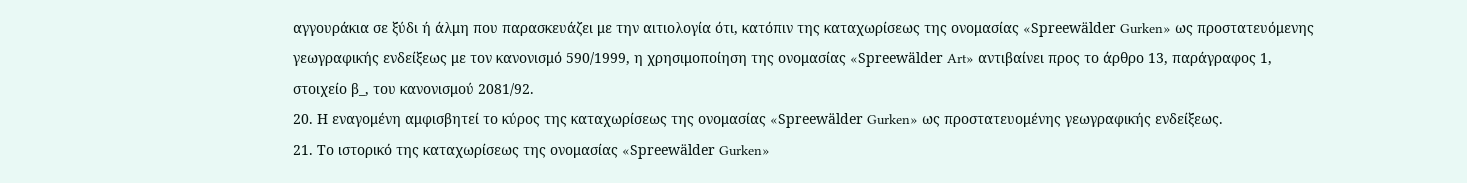αγγουράκια σε ξύδι ή άλμη που παρασκευάζει με την αιτιολογία ότι, κατόπιν της καταχωρίσεως της ονομασίας «Spreewälder Gurken» ως προστατευόμενης γεωγραφικής ενδείξεως με τον κανονισμό 590/1999, η χρησιμοποίηση της ονομασίας «Spreewälder Art» αντιβαίνει προς το άρθρο 13, παράγραφος 1, στοιχείο β_, του κανονισμού 2081/92.
20. Η εναγομένη αμφισβητεί το κύρος της καταχωρίσεως της ονομασίας «Spreewälder Gurken» ως προστατευομένης γεωγραφικής ενδείξεως.
21. Το ιστορικό της καταχωρίσεως της ονομασίας «Spreewälder Gurken»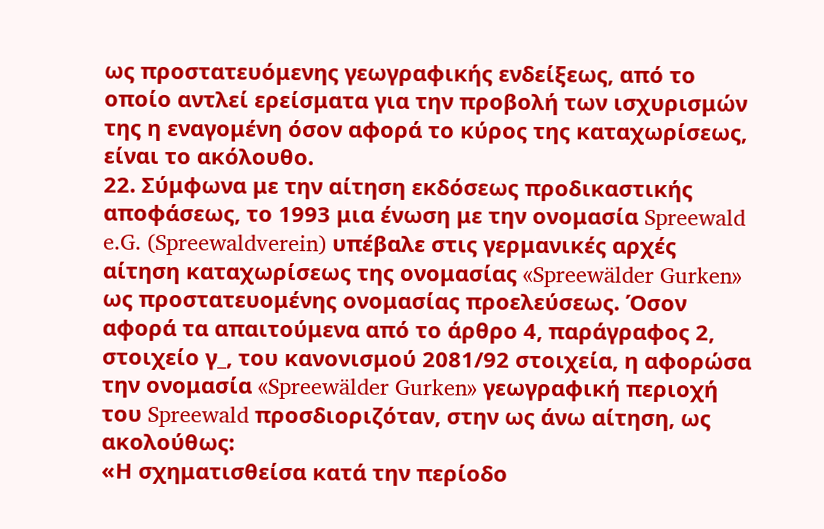ως προστατευόμενης γεωγραφικής ενδείξεως, από το οποίο αντλεί ερείσματα για την προβολή των ισχυρισμών της η εναγομένη όσον αφορά το κύρος της καταχωρίσεως, είναι το ακόλουθο.
22. Σύμφωνα με την αίτηση εκδόσεως προδικαστικής αποφάσεως, το 1993 μια ένωση με την ονομασία Spreewald e.G. (Spreewaldverein) υπέβαλε στις γερμανικές αρχές αίτηση καταχωρίσεως της ονομασίας «Spreewälder Gurken» ως προστατευομένης ονομασίας προελεύσεως. Όσον αφορά τα απαιτούμενα από το άρθρο 4, παράγραφος 2, στοιχείο γ_, του κανονισμού 2081/92 στοιχεία, η αφορώσα την ονομασία «Spreewälder Gurken» γεωγραφική περιοχή του Spreewald προσδιοριζόταν, στην ως άνω αίτηση, ως ακολούθως:
«Η σχηματισθείσα κατά την περίοδο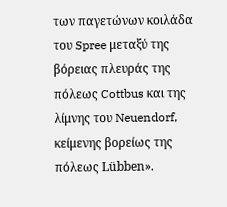των παγετώνων κοιλάδα του Spree μεταξύ της βόρειας πλευράς της πόλεως Cottbus και της λίμνης του Neuendorf, κείμενης βορείως της πόλεως Lübben».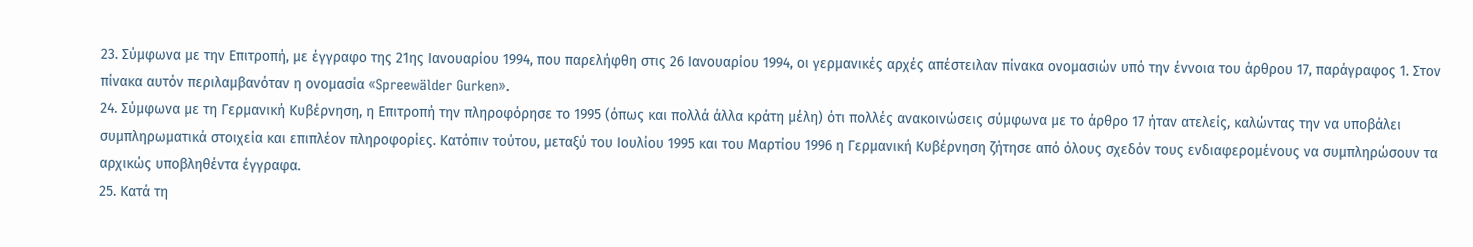23. Σύμφωνα με την Επιτροπή, με έγγραφο της 21ης Ιανουαρίου 1994, που παρελήφθη στις 26 Ιανουαρίου 1994, οι γερμανικές αρχές απέστειλαν πίνακα ονομασιών υπό την έννοια του άρθρου 17, παράγραφος 1. Στον πίνακα αυτόν περιλαμβανόταν η ονομασία «Spreewälder Gurken».
24. Σύμφωνα με τη Γερμανική Κυβέρνηση, η Επιτροπή την πληροφόρησε το 1995 (όπως και πολλά άλλα κράτη μέλη) ότι πολλές ανακοινώσεις σύμφωνα με το άρθρο 17 ήταν ατελείς, καλώντας την να υποβάλει συμπληρωματικά στοιχεία και επιπλέον πληροφορίες. Κατόπιν τούτου, μεταξύ του Ιουλίου 1995 και του Μαρτίου 1996 η Γερμανική Κυβέρνηση ζήτησε από όλους σχεδόν τους ενδιαφερομένους να συμπληρώσουν τα αρχικώς υποβληθέντα έγγραφα.
25. Κατά τη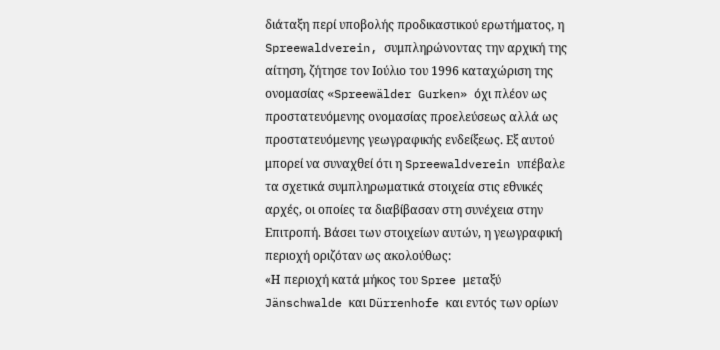διάταξη περί υποβολής προδικαστικού ερωτήματος, η Spreewaldverein, συμπληρώνοντας την αρχική της αίτηση, ζήτησε τον Ιούλιο του 1996 καταχώριση της ονομασίας «Spreewälder Gurken» όχι πλέον ως προστατευόμενης ονομασίας προελεύσεως αλλά ως προστατευόμενης γεωγραφικής ενδείξεως. Εξ αυτού μπορεί να συναχθεί ότι η Spreewaldverein υπέβαλε τα σχετικά συμπληρωματικά στοιχεία στις εθνικές αρχές, οι οποίες τα διαβίβασαν στη συνέχεια στην Επιτροπή. Βάσει των στοιχείων αυτών, η γεωγραφική περιοχή οριζόταν ως ακολούθως:
«Η περιοχή κατά μήκος του Spree μεταξύ Jänschwalde και Dürrenhofe και εντός των ορίων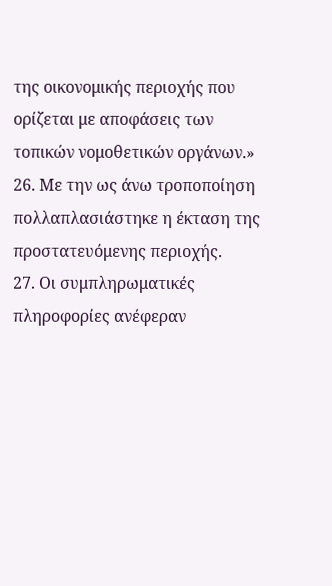της οικονομικής περιοχής που ορίζεται με αποφάσεις των τοπικών νομοθετικών οργάνων.»
26. Με την ως άνω τροποποίηση πολλαπλασιάστηκε η έκταση της προστατευόμενης περιοχής.
27. Οι συμπληρωματικές πληροφορίες ανέφεραν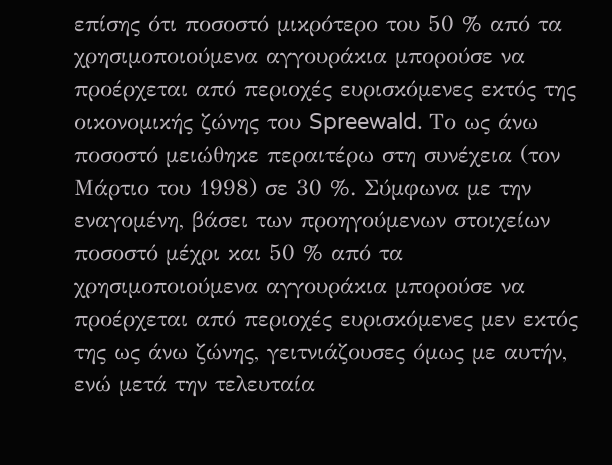επίσης ότι ποσοστό μικρότερο του 50 % από τα χρησιμοποιούμενα αγγουράκια μπορούσε να προέρχεται από περιοχές ευρισκόμενες εκτός της οικονομικής ζώνης του Spreewald. Το ως άνω ποσοστό μειώθηκε περαιτέρω στη συνέχεια (τον Μάρτιο του 1998) σε 30 %. Σύμφωνα με την εναγομένη, βάσει των προηγούμενων στοιχείων ποσοστό μέχρι και 50 % από τα χρησιμοποιούμενα αγγουράκια μπορούσε να προέρχεται από περιοχές ευρισκόμενες μεν εκτός της ως άνω ζώνης, γειτνιάζουσες όμως με αυτήν, ενώ μετά την τελευταία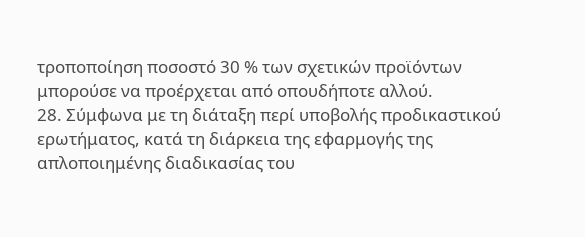τροποποίηση ποσοστό 30 % των σχετικών προϊόντων μπορούσε να προέρχεται από οπουδήποτε αλλού.
28. Σύμφωνα με τη διάταξη περί υποβολής προδικαστικού ερωτήματος, κατά τη διάρκεια της εφαρμογής της απλοποιημένης διαδικασίας του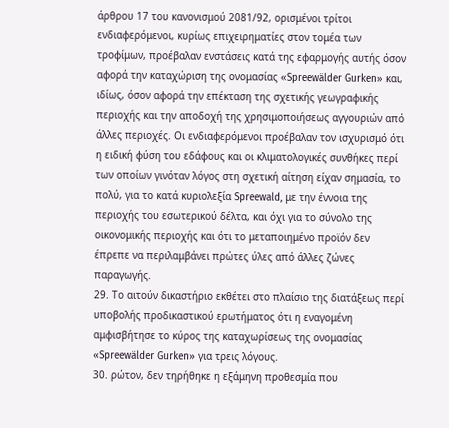άρθρου 17 του κανονισμού 2081/92, ορισμένοι τρίτοι ενδιαφερόμενοι, κυρίως επιχειρηματίες στον τομέα των τροφίμων, προέβαλαν ενστάσεις κατά της εφαρμογής αυτής όσον αφορά την καταχώριση της ονομασίας «Spreewälder Gurken» και, ιδίως, όσον αφορά την επέκταση της σχετικής γεωγραφικής περιοχής και την αποδοχή της χρησιμοποιήσεως αγγουριών από άλλες περιοχές. Οι ενδιαφερόμενοι προέβαλαν τον ισχυρισμό ότι η ειδική φύση του εδάφους και οι κλιματολογικές συνθήκες περί των οποίων γινόταν λόγος στη σχετική αίτηση είχαν σημασία, το πολύ, για το κατά κυριολεξία Spreewald, με την έννοια της περιοχής του εσωτερικού δέλτα, και όχι για το σύνολο της οικονομικής περιοχής και ότι το μεταποιημένο προϊόν δεν έπρεπε να περιλαμβάνει πρώτες ύλες από άλλες ζώνες παραγωγής.
29. Το αιτούν δικαστήριο εκθέτει στο πλαίσιο της διατάξεως περί υποβολής προδικαστικού ερωτήματος ότι η εναγομένη αμφισβήτησε το κύρος της καταχωρίσεως της ονομασίας «Spreewälder Gurken» για τρεις λόγους.
30. ρώτον, δεν τηρήθηκε η εξάμηνη προθεσμία που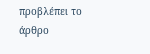προβλέπει το άρθρο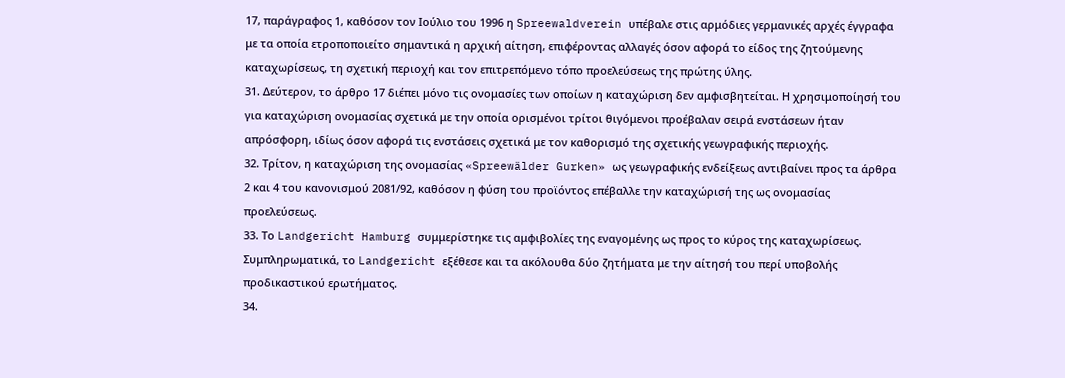17, παράγραφος 1, καθόσον τον Ιούλιο του 1996 η Spreewaldverein υπέβαλε στις αρμόδιες γερμανικές αρχές έγγραφα με τα οποία ετροποποιείτο σημαντικά η αρχική αίτηση, επιφέροντας αλλαγές όσον αφορά το είδος της ζητούμενης καταχωρίσεως, τη σχετική περιοχή και τον επιτρεπόμενο τόπο προελεύσεως της πρώτης ύλης.
31. Δεύτερον, το άρθρο 17 διέπει μόνο τις ονομασίες των οποίων η καταχώριση δεν αμφισβητείται. Η χρησιμοποίησή του για καταχώριση ονομασίας σχετικά με την οποία ορισμένοι τρίτοι θιγόμενοι προέβαλαν σειρά ενστάσεων ήταν απρόσφορη, ιδίως όσον αφορά τις ενστάσεις σχετικά με τον καθορισμό της σχετικής γεωγραφικής περιοχής.
32. Τρίτον, η καταχώριση της ονομασίας «Spreewälder Gurken» ως γεωγραφικής ενδείξεως αντιβαίνει προς τα άρθρα 2 και 4 του κανονισμού 2081/92, καθόσον η φύση του προϊόντος επέβαλλε την καταχώρισή της ως ονομασίας προελεύσεως.
33. Το Landgericht Hamburg συμμερίστηκε τις αμφιβολίες της εναγομένης ως προς το κύρος της καταχωρίσεως. Συμπληρωματικά, το Landgericht εξέθεσε και τα ακόλουθα δύο ζητήματα με την αίτησή του περί υποβολής προδικαστικού ερωτήματος.
34.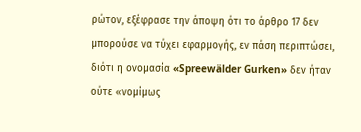ρώτον, εξέφρασε την άποψη ότι το άρθρο 17 δεν μπορούσε να τύχει εφαρμογής, εν πάση περιπτώσει, διότι η ονομασία «Spreewälder Gurken» δεν ήταν ούτε «νομίμως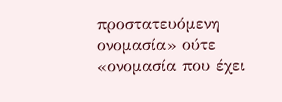προστατευόμενη ονομασία» ούτε «ονομασία που έχει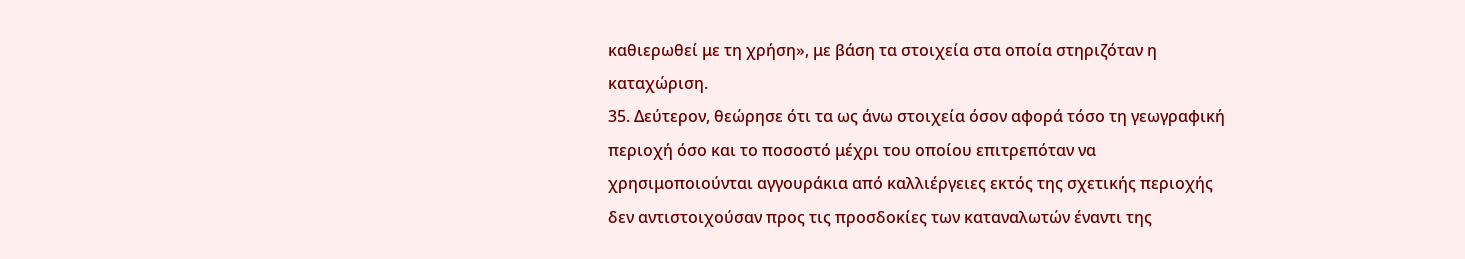καθιερωθεί με τη χρήση», με βάση τα στοιχεία στα οποία στηριζόταν η καταχώριση.
35. Δεύτερον, θεώρησε ότι τα ως άνω στοιχεία όσον αφορά τόσο τη γεωγραφική περιοχή όσο και το ποσοστό μέχρι του οποίου επιτρεπόταν να χρησιμοποιούνται αγγουράκια από καλλιέργειες εκτός της σχετικής περιοχής δεν αντιστοιχούσαν προς τις προσδοκίες των καταναλωτών έναντι της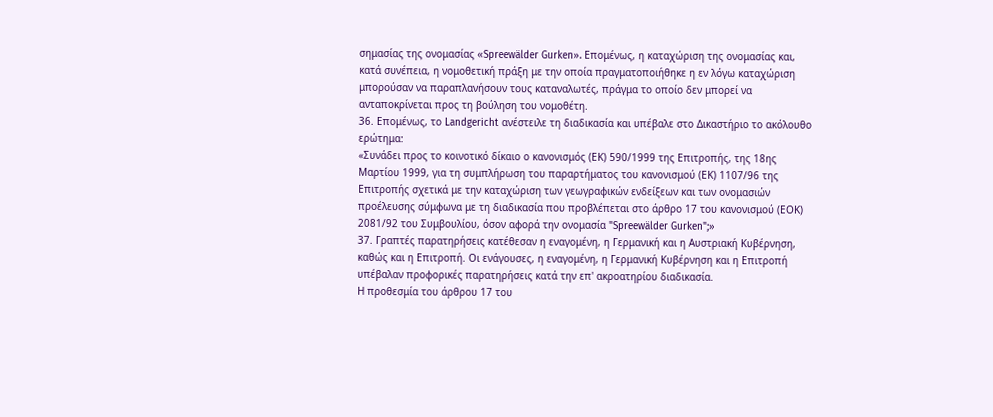σημασίας της ονομασίας «Spreewälder Gurken». Επομένως, η καταχώριση της ονομασίας και, κατά συνέπεια, η νομοθετική πράξη με την οποία πραγματοποιήθηκε η εν λόγω καταχώριση μπορούσαν να παραπλανήσουν τους καταναλωτές, πράγμα το οποίο δεν μπορεί να ανταποκρίνεται προς τη βούληση του νομοθέτη.
36. Επομένως, το Landgericht ανέστειλε τη διαδικασία και υπέβαλε στο Δικαστήριο το ακόλουθο ερώτημα:
«Συνάδει προς το κοινοτικό δίκαιο ο κανονισμός (ΕΚ) 590/1999 της Επιτροπής, της 18ης Μαρτίου 1999, για τη συμπλήρωση του παραρτήματος του κανονισμού (ΕΚ) 1107/96 της Επιτροπής σχετικά με την καταχώριση των γεωγραφικών ενδείξεων και των ονομασιών προέλευσης σύμφωνα με τη διαδικασία που προβλέπεται στο άρθρο 17 του κανονισμού (ΕΟΚ) 2081/92 του Συμβουλίου, όσον αφορά την ονομασία "Spreewälder Gurken";»
37. Γραπτές παρατηρήσεις κατέθεσαν η εναγομένη, η Γερμανική και η Αυστριακή Κυβέρνηση, καθώς και η Επιτροπή. Οι ενάγουσες, η εναγομένη, η Γερμανική Κυβέρνηση και η Επιτροπή υπέβαλαν προφορικές παρατηρήσεις κατά την επ' ακροατηρίου διαδικασία.
Η προθεσμία του άρθρου 17 του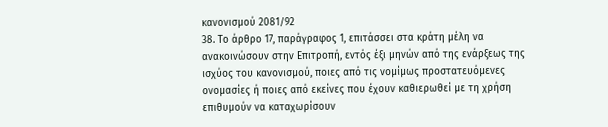κανονισμού 2081/92
38. Το άρθρο 17, παράγραφος 1, επιτάσσει στα κράτη μέλη να ανακοινώσουν στην Επιτροπή, εντός έξι μηνών από της ενάρξεως της ισχύος του κανονισμού, ποιες από τις νομίμως προστατευόμενες ονομασίες ή ποιες από εκείνες που έχουν καθιερωθεί με τη χρήση επιθυμούν να καταχωρίσουν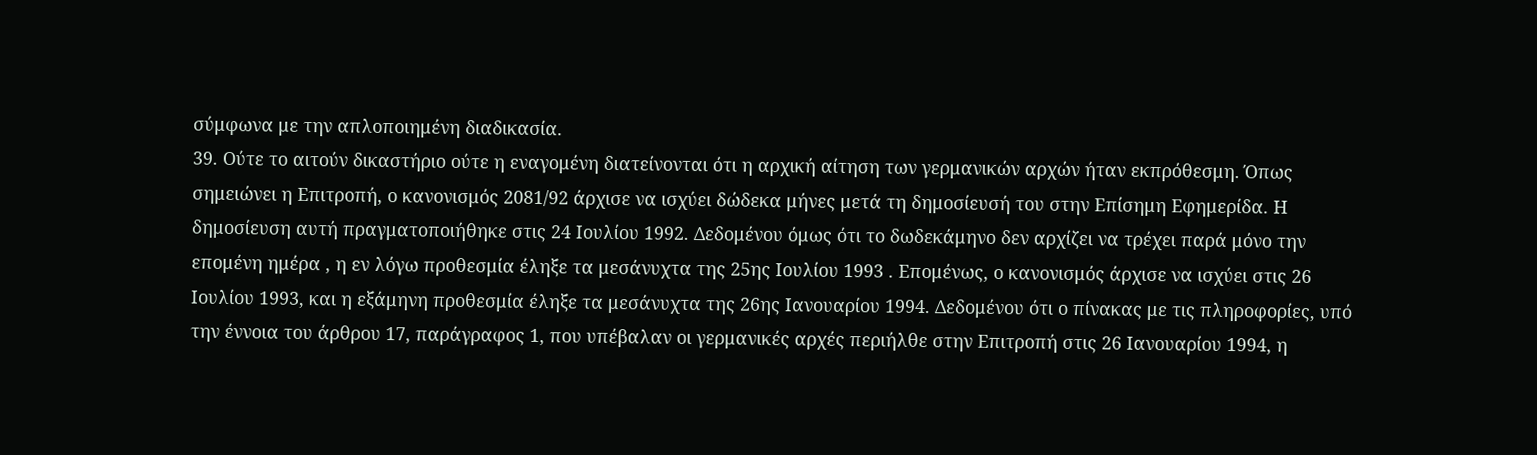σύμφωνα με την απλοποιημένη διαδικασία.
39. Ούτε το αιτούν δικαστήριο ούτε η εναγομένη διατείνονται ότι η αρχική αίτηση των γερμανικών αρχών ήταν εκπρόθεσμη. Όπως σημειώνει η Επιτροπή, ο κανονισμός 2081/92 άρχισε να ισχύει δώδεκα μήνες μετά τη δημοσίευσή του στην Επίσημη Εφημερίδα. Η δημοσίευση αυτή πραγματοποιήθηκε στις 24 Ιουλίου 1992. Δεδομένου όμως ότι το δωδεκάμηνο δεν αρχίζει να τρέχει παρά μόνο την επομένη ημέρα , η εν λόγω προθεσμία έληξε τα μεσάνυχτα της 25ης Ιουλίου 1993 . Επομένως, ο κανονισμός άρχισε να ισχύει στις 26 Ιουλίου 1993, και η εξάμηνη προθεσμία έληξε τα μεσάνυχτα της 26ης Ιανουαρίου 1994. Δεδομένου ότι ο πίνακας με τις πληροφορίες, υπό την έννοια του άρθρου 17, παράγραφος 1, που υπέβαλαν οι γερμανικές αρχές περιήλθε στην Επιτροπή στις 26 Ιανουαρίου 1994, η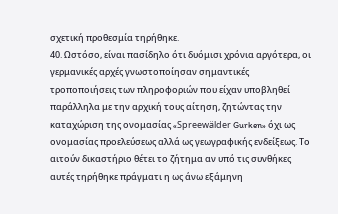σχετική προθεσμία τηρήθηκε.
40. Ωστόσο, είναι πασίδηλο ότι δυόμισι χρόνια αργότερα, οι γερμανικές αρχές γνωστοποίησαν σημαντικές τροποποιήσεις των πληροφοριών που είχαν υποβληθεί παράλληλα με την αρχική τους αίτηση, ζητώντας την καταχώριση της ονομασίας «Spreewälder Gurken» όχι ως ονομασίας προελεύσεως αλλά ως γεωγραφικής ενδείξεως. Το αιτούν δικαστήριο θέτει το ζήτημα αν υπό τις συνθήκες αυτές τηρήθηκε πράγματι η ως άνω εξάμηνη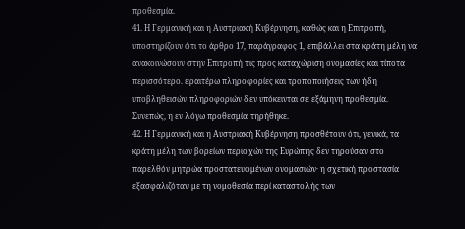προθεσμία.
41. Η Γερμανική και η Αυστριακή Κυβέρνηση, καθώς και η Επιτροπή, υποστηρίζουν ότι το άρθρο 17, παράγραφος 1, επιβάλλει στα κράτη μέλη να ανακοινώσουν στην Επιτροπή τις προς καταχώριση ονομασίες και τίποτα περισσότερο. εραιτέρω πληροφορίες και τροποποιήσεις των ήδη υποβληθεισών πληροφοριών δεν υπόκεινται σε εξάμηνη προθεσμία. Συνεπώς, η εν λόγω προθεσμία τηρήθηκε.
42. Η Γερμανική και η Αυστριακή Κυβέρνηση προσθέτουν ότι, γενικά, τα κράτη μέλη των βορείων περιοχών της Ευρώπης δεν τηρούσαν στο παρελθόν μητρώα προστατευομένων ονομασιών· η σχετική προστασία εξασφαλιζόταν με τη νομοθεσία περί καταστολής των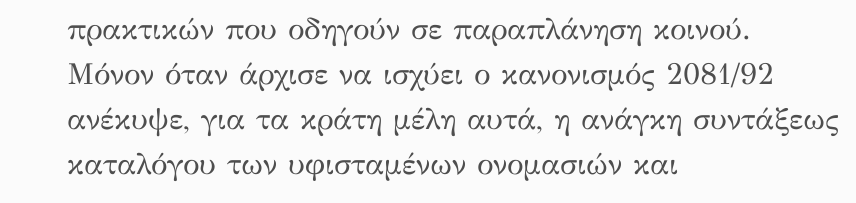πρακτικών που οδηγούν σε παραπλάνηση κοινού. Μόνον όταν άρχισε να ισχύει ο κανονισμός 2081/92 ανέκυψε, για τα κράτη μέλη αυτά, η ανάγκη συντάξεως καταλόγου των υφισταμένων ονομασιών και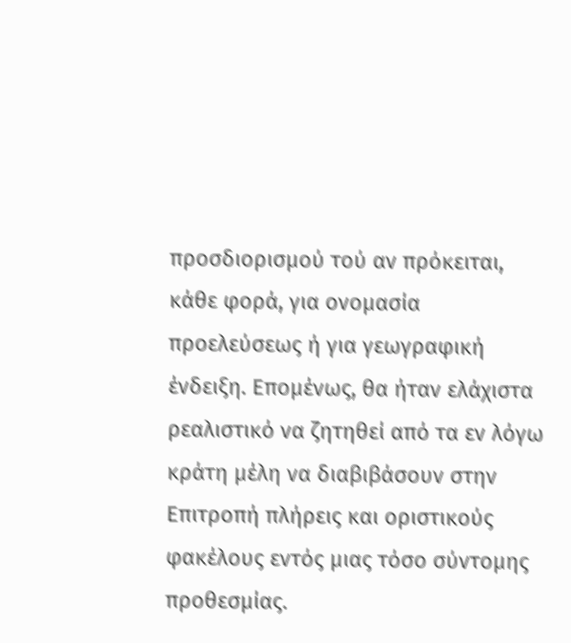προσδιορισμού τού αν πρόκειται, κάθε φορά, για ονομασία προελεύσεως ή για γεωγραφική ένδειξη. Επομένως, θα ήταν ελάχιστα ρεαλιστικό να ζητηθεί από τα εν λόγω κράτη μέλη να διαβιβάσουν στην Επιτροπή πλήρεις και οριστικούς φακέλους εντός μιας τόσο σύντομης προθεσμίας.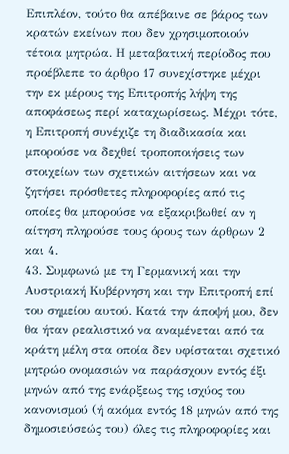Επιπλέον, τούτο θα απέβαινε σε βάρος των κρατών εκείνων που δεν χρησιμοποιούν τέτοια μητρώα. Η μεταβατική περίοδος που προέβλεπε το άρθρο 17 συνεχίστηκε μέχρι την εκ μέρους της Επιτροπής λήψη της αποφάσεως περί καταχωρίσεως. Μέχρι τότε, η Επιτροπή συνέχιζε τη διαδικασία και μπορούσε να δεχθεί τροποποιήσεις των στοιχείων των σχετικών αιτήσεων και να ζητήσει πρόσθετες πληροφορίες από τις οποίες θα μπορούσε να εξακριβωθεί αν η αίτηση πληρούσε τους όρους των άρθρων 2 και 4.
43. Συμφωνώ με τη Γερμανική και την Αυστριακή Κυβέρνηση και την Επιτροπή επί του σημείου αυτού. Κατά την άποψή μου, δεν θα ήταν ρεαλιστικό να αναμένεται από τα κράτη μέλη στα οποία δεν υφίσταται σχετικό μητρώο ονομασιών να παράσχουν εντός έξι μηνών από της ενάρξεως της ισχύος του κανονισμού (ή ακόμα εντός 18 μηνών από της δημοσιεύσεώς του) όλες τις πληροφορίες και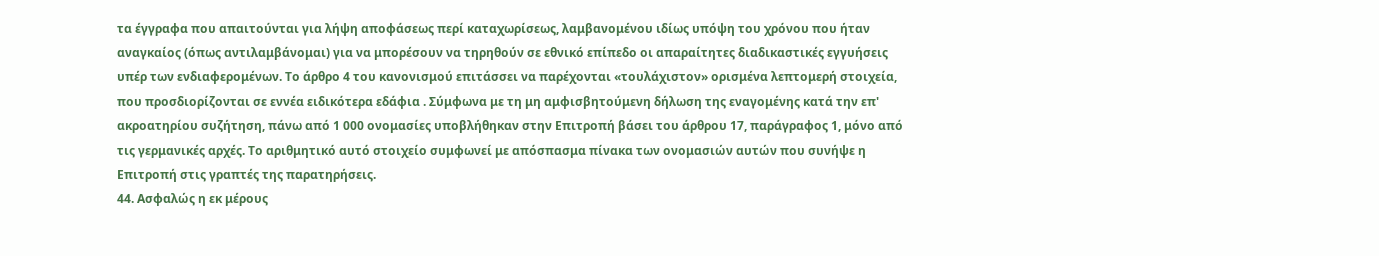τα έγγραφα που απαιτούνται για λήψη αποφάσεως περί καταχωρίσεως, λαμβανομένου ιδίως υπόψη του χρόνου που ήταν αναγκαίος (όπως αντιλαμβάνομαι) για να μπορέσουν να τηρηθούν σε εθνικό επίπεδο οι απαραίτητες διαδικαστικές εγγυήσεις υπέρ των ενδιαφερομένων. Το άρθρο 4 του κανονισμού επιτάσσει να παρέχονται «τουλάχιστον» ορισμένα λεπτομερή στοιχεία, που προσδιορίζονται σε εννέα ειδικότερα εδάφια . Σύμφωνα με τη μη αμφισβητούμενη δήλωση της εναγομένης κατά την επ' ακροατηρίου συζήτηση, πάνω από 1 000 ονομασίες υποβλήθηκαν στην Επιτροπή βάσει του άρθρου 17, παράγραφος 1, μόνο από τις γερμανικές αρχές. Το αριθμητικό αυτό στοιχείο συμφωνεί με απόσπασμα πίνακα των ονομασιών αυτών που συνήψε η Επιτροπή στις γραπτές της παρατηρήσεις.
44. Ασφαλώς η εκ μέρους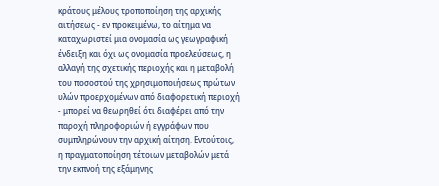κράτους μέλους τροποποίηση της αρχικής αιτήσεως - εν προκειμένω, το αίτημα να καταχωριστεί μια ονομασία ως γεωγραφική ένδειξη και όχι ως ονομασία προελεύσεως, η αλλαγή της σχετικής περιοχής και η μεταβολή του ποσοστού της χρησιμοποιήσεως πρώτων υλών προερχομένων από διαφορετική περιοχή - μπορεί να θεωρηθεί ότι διαφέρει από την παροχή πληροφοριών ή εγγράφων που συμπληρώνουν την αρχική αίτηση. Εντούτοις, η πραγματοποίηση τέτοιων μεταβολών μετά την εκπνοή της εξάμηνης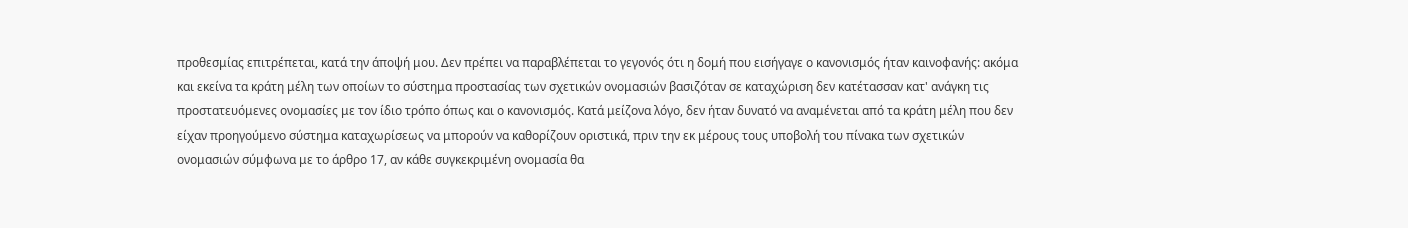προθεσμίας επιτρέπεται, κατά την άποψή μου. Δεν πρέπει να παραβλέπεται το γεγονός ότι η δομή που εισήγαγε ο κανονισμός ήταν καινοφανής: ακόμα και εκείνα τα κράτη μέλη των οποίων το σύστημα προστασίας των σχετικών ονομασιών βασιζόταν σε καταχώριση δεν κατέτασσαν κατ' ανάγκη τις προστατευόμενες ονομασίες με τον ίδιο τρόπο όπως και ο κανονισμός. Κατά μείζονα λόγο, δεν ήταν δυνατό να αναμένεται από τα κράτη μέλη που δεν είχαν προηγούμενο σύστημα καταχωρίσεως να μπορούν να καθορίζουν οριστικά, πριν την εκ μέρους τους υποβολή του πίνακα των σχετικών ονομασιών σύμφωνα με το άρθρο 17, αν κάθε συγκεκριμένη ονομασία θα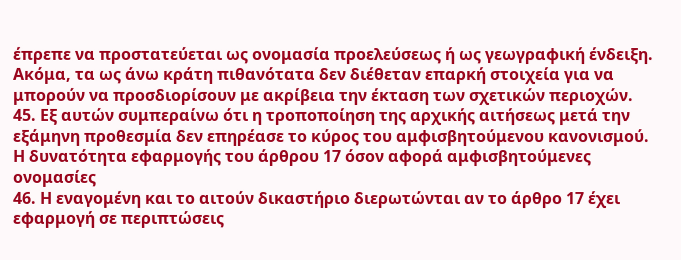έπρεπε να προστατεύεται ως ονομασία προελεύσεως ή ως γεωγραφική ένδειξη. Ακόμα, τα ως άνω κράτη πιθανότατα δεν διέθεταν επαρκή στοιχεία για να μπορούν να προσδιορίσουν με ακρίβεια την έκταση των σχετικών περιοχών.
45. Εξ αυτών συμπεραίνω ότι η τροποποίηση της αρχικής αιτήσεως μετά την εξάμηνη προθεσμία δεν επηρέασε το κύρος του αμφισβητούμενου κανονισμού.
Η δυνατότητα εφαρμογής του άρθρου 17 όσον αφορά αμφισβητούμενες ονομασίες
46. Η εναγομένη και το αιτούν δικαστήριο διερωτώνται αν το άρθρο 17 έχει εφαρμογή σε περιπτώσεις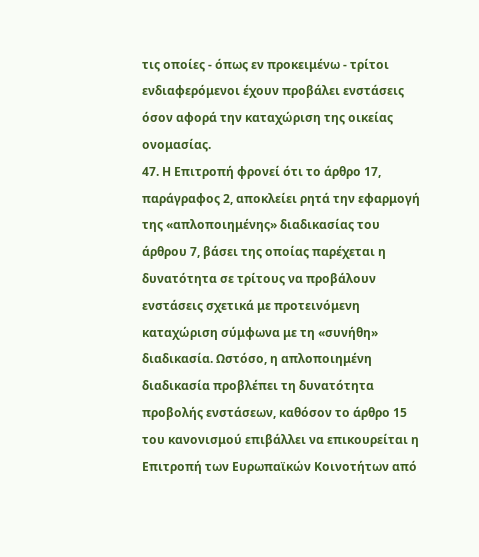τις οποίες - όπως εν προκειμένω - τρίτοι ενδιαφερόμενοι έχουν προβάλει ενστάσεις όσον αφορά την καταχώριση της οικείας ονομασίας.
47. Η Επιτροπή φρονεί ότι το άρθρο 17, παράγραφος 2, αποκλείει ρητά την εφαρμογή της «απλοποιημένης» διαδικασίας του άρθρου 7, βάσει της οποίας παρέχεται η δυνατότητα σε τρίτους να προβάλουν ενστάσεις σχετικά με προτεινόμενη καταχώριση σύμφωνα με τη «συνήθη» διαδικασία. Ωστόσο, η απλοποιημένη διαδικασία προβλέπει τη δυνατότητα προβολής ενστάσεων, καθόσον το άρθρο 15 του κανονισμού επιβάλλει να επικουρείται η Επιτροπή των Ευρωπαϊκών Κοινοτήτων από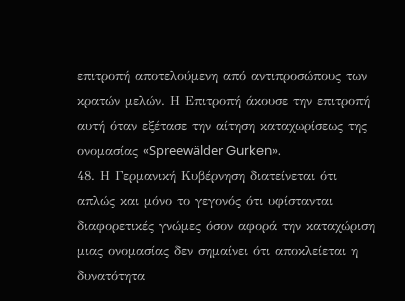επιτροπή αποτελούμενη από αντιπροσώπους των κρατών μελών. Η Επιτροπή άκουσε την επιτροπή αυτή όταν εξέτασε την αίτηση καταχωρίσεως της ονομασίας «Spreewälder Gurken».
48. Η Γερμανική Κυβέρνηση διατείνεται ότι απλώς και μόνο το γεγονός ότι υφίστανται διαφορετικές γνώμες όσον αφορά την καταχώριση μιας ονομασίας δεν σημαίνει ότι αποκλείεται η δυνατότητα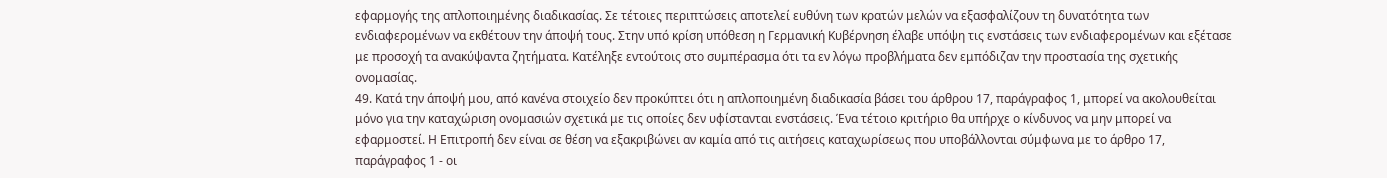εφαρμογής της απλοποιημένης διαδικασίας. Σε τέτοιες περιπτώσεις αποτελεί ευθύνη των κρατών μελών να εξασφαλίζουν τη δυνατότητα των ενδιαφερομένων να εκθέτουν την άποψή τους. Στην υπό κρίση υπόθεση η Γερμανική Κυβέρνηση έλαβε υπόψη τις ενστάσεις των ενδιαφερομένων και εξέτασε με προσοχή τα ανακύψαντα ζητήματα. Κατέληξε εντούτοις στο συμπέρασμα ότι τα εν λόγω προβλήματα δεν εμπόδιζαν την προστασία της σχετικής ονομασίας.
49. Κατά την άποψή μου, από κανένα στοιχείο δεν προκύπτει ότι η απλοποιημένη διαδικασία βάσει του άρθρου 17, παράγραφος 1, μπορεί να ακολουθείται μόνο για την καταχώριση ονομασιών σχετικά με τις οποίες δεν υφίστανται ενστάσεις. Ένα τέτοιο κριτήριο θα υπήρχε ο κίνδυνος να μην μπορεί να εφαρμοστεί. Η Επιτροπή δεν είναι σε θέση να εξακριβώνει αν καμία από τις αιτήσεις καταχωρίσεως που υποβάλλονται σύμφωνα με το άρθρο 17, παράγραφος 1 - οι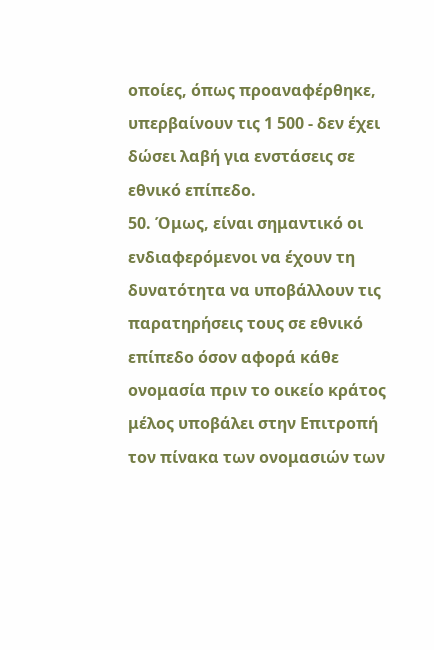οποίες, όπως προαναφέρθηκε, υπερβαίνουν τις 1 500 - δεν έχει δώσει λαβή για ενστάσεις σε εθνικό επίπεδο.
50. Όμως, είναι σημαντικό οι ενδιαφερόμενοι να έχουν τη δυνατότητα να υποβάλλουν τις παρατηρήσεις τους σε εθνικό επίπεδο όσον αφορά κάθε ονομασία πριν το οικείο κράτος μέλος υποβάλει στην Επιτροπή τον πίνακα των ονομασιών των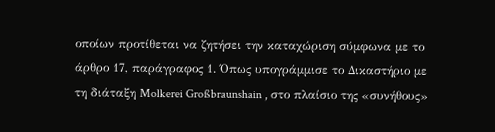οποίων προτίθεται να ζητήσει την καταχώριση σύμφωνα με το άρθρο 17, παράγραφος 1. Όπως υπογράμμισε το Δικαστήριο με τη διάταξη Molkerei Großbraunshain , στο πλαίσιο της «συνήθους»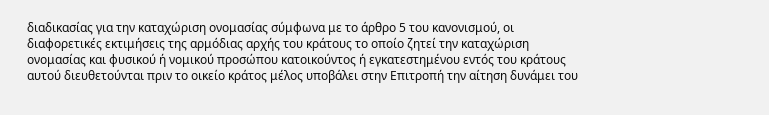διαδικασίας για την καταχώριση ονομασίας σύμφωνα με το άρθρο 5 του κανονισμού, οι διαφορετικές εκτιμήσεις της αρμόδιας αρχής του κράτους το οποίο ζητεί την καταχώριση ονομασίας και φυσικού ή νομικού προσώπου κατοικούντος ή εγκατεστημένου εντός του κράτους αυτού διευθετούνται πριν το οικείο κράτος μέλος υποβάλει στην Επιτροπή την αίτηση δυνάμει του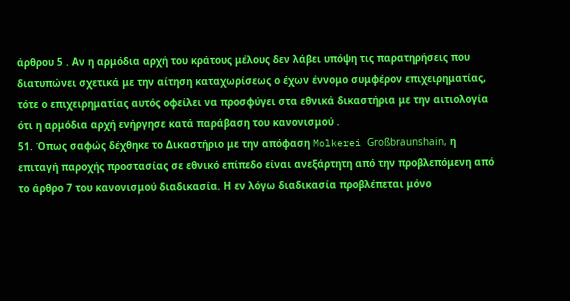άρθρου 5 . Αν η αρμόδια αρχή του κράτους μέλους δεν λάβει υπόψη τις παρατηρήσεις που διατυπώνει σχετικά με την αίτηση καταχωρίσεως ο έχων έννομο συμφέρον επιχειρηματίας, τότε ο επιχειρηματίας αυτός οφείλει να προσφύγει στα εθνικά δικαστήρια με την αιτιολογία ότι η αρμόδια αρχή ενήργησε κατά παράβαση του κανονισμού .
51. Όπως σαφώς δέχθηκε το Δικαστήριο με την απόφαση Molkerei Großbraunshain, η επιταγή παροχής προστασίας σε εθνικό επίπεδο είναι ανεξάρτητη από την προβλεπόμενη από το άρθρο 7 του κανονισμού διαδικασία. Η εν λόγω διαδικασία προβλέπεται μόνο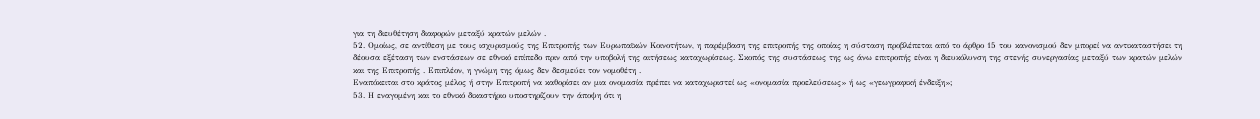για τη διευθέτηση διαφορών μεταξύ κρατών μελών .
52. Ομοίως, σε αντίθεση με τους ισχυρισμούς της Επιτροπής των Ευρωπαϊκών Κοινοτήτων, η παρέμβαση της επιτροπής της οποίας η σύσταση προβλέπεται από το άρθρο 15 του κανονισμού δεν μπορεί να αντικαταστήσει τη δέουσα εξέταση των ενστάσεων σε εθνικό επίπεδο πριν από την υποβολή της αιτήσεως καταχωρίσεως. Σκοπός της συστάσεως της ως άνω επιτροπής είναι η διευκόλυνση της στενής συνεργασίας μεταξύ των κρατών μελών και της Επιτροπής . Επιπλέον, η γνώμη της όμως δεν δεσμεύει τον νομοθέτη .
Εναπόκειται στο κράτος μέλος ή στην Επιτροπή να καθορίσει αν μια ονομασία πρέπει να καταχωριστεί ως «ονομασία προελεύσεως» ή ως «γεωγραφική ένδειξη»;
53. Η εναγομένη και το εθνικό δικαστήριο υποστηρίζουν την άποψη ότι η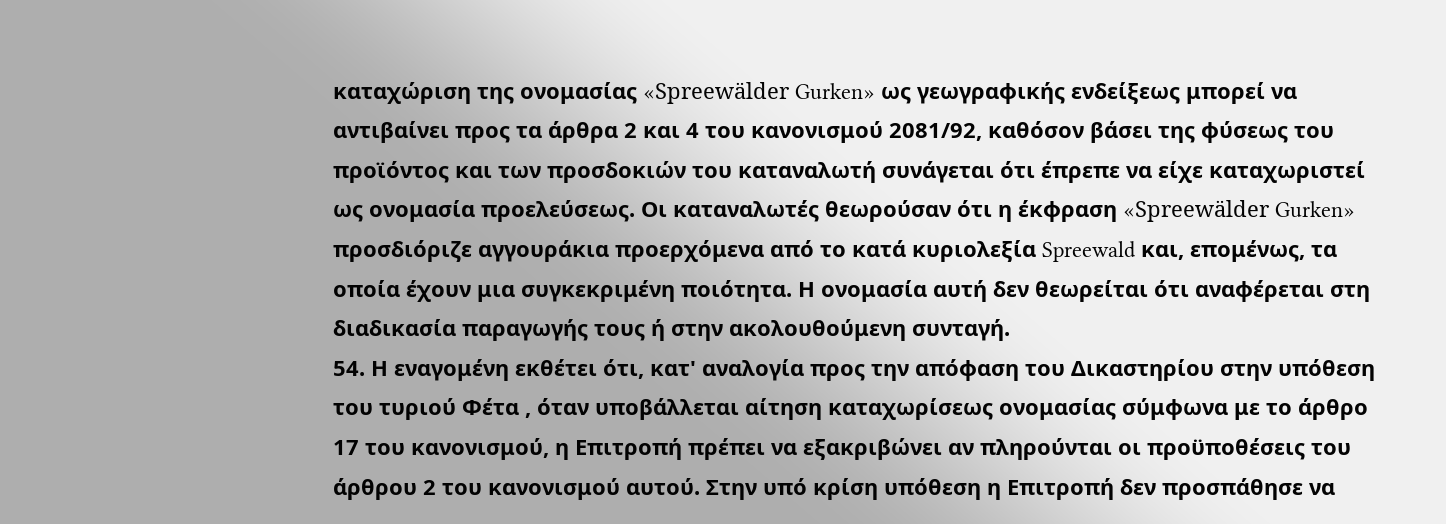καταχώριση της ονομασίας «Spreewälder Gurken» ως γεωγραφικής ενδείξεως μπορεί να αντιβαίνει προς τα άρθρα 2 και 4 του κανονισμού 2081/92, καθόσον βάσει της φύσεως του προϊόντος και των προσδοκιών του καταναλωτή συνάγεται ότι έπρεπε να είχε καταχωριστεί ως ονομασία προελεύσεως. Οι καταναλωτές θεωρούσαν ότι η έκφραση «Spreewälder Gurken» προσδιόριζε αγγουράκια προερχόμενα από το κατά κυριολεξία Spreewald και, επομένως, τα οποία έχουν μια συγκεκριμένη ποιότητα. Η ονομασία αυτή δεν θεωρείται ότι αναφέρεται στη διαδικασία παραγωγής τους ή στην ακολουθούμενη συνταγή.
54. Η εναγομένη εκθέτει ότι, κατ' αναλογία προς την απόφαση του Δικαστηρίου στην υπόθεση του τυριού Φέτα , όταν υποβάλλεται αίτηση καταχωρίσεως ονομασίας σύμφωνα με το άρθρο 17 του κανονισμού, η Επιτροπή πρέπει να εξακριβώνει αν πληρούνται οι προϋποθέσεις του άρθρου 2 του κανονισμού αυτού. Στην υπό κρίση υπόθεση η Επιτροπή δεν προσπάθησε να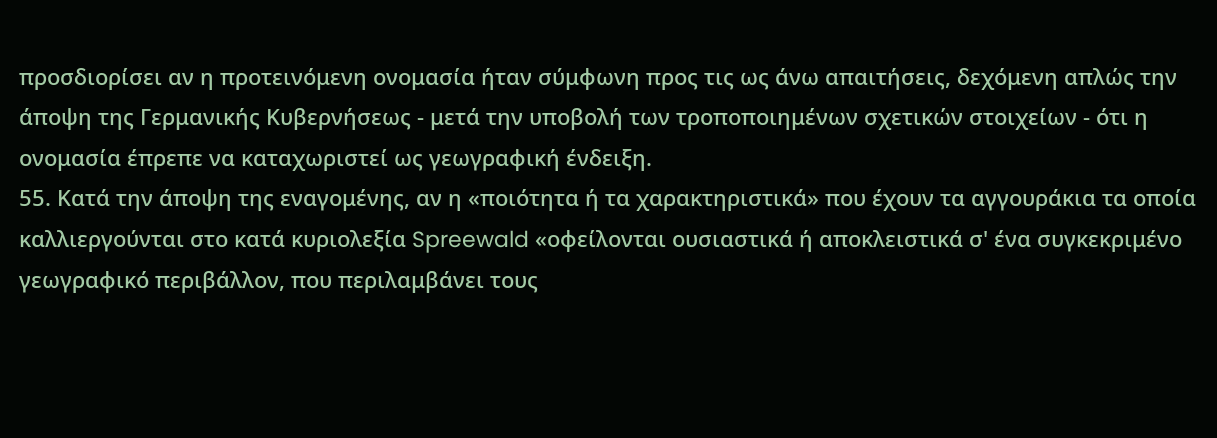προσδιορίσει αν η προτεινόμενη ονομασία ήταν σύμφωνη προς τις ως άνω απαιτήσεις, δεχόμενη απλώς την άποψη της Γερμανικής Κυβερνήσεως - μετά την υποβολή των τροποποιημένων σχετικών στοιχείων - ότι η ονομασία έπρεπε να καταχωριστεί ως γεωγραφική ένδειξη.
55. Κατά την άποψη της εναγομένης, αν η «ποιότητα ή τα χαρακτηριστικά» που έχουν τα αγγουράκια τα οποία καλλιεργούνται στο κατά κυριολεξία Spreewald «οφείλονται ουσιαστικά ή αποκλειστικά σ' ένα συγκεκριμένο γεωγραφικό περιβάλλον, που περιλαμβάνει τους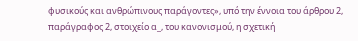φυσικούς και ανθρώπινους παράγοντες», υπό την έννοια του άρθρου 2, παράγραφος 2, στοιχείο α_, του κανονισμού, η σχετική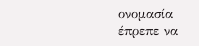ονομασία έπρεπε να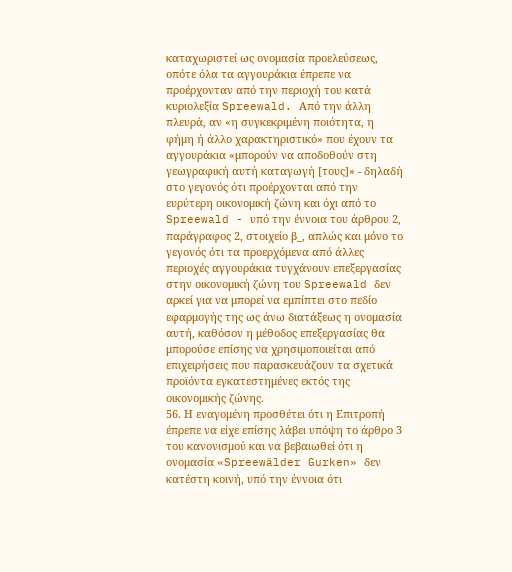καταχωριστεί ως ονομασία προελεύσεως, οπότε όλα τα αγγουράκια έπρεπε να προέρχονταν από την περιοχή του κατά κυριολεξία Spreewald. Από την άλλη πλευρά, αν «η συγκεκριμένη ποιότητα, η φήμη ή άλλο χαρακτηριστικό» που έχουν τα αγγουράκια «μπορούν να αποδοθούν στη γεωγραφική αυτή καταγωγή [τους]» - δηλαδή στο γεγονός ότι προέρχονται από την ευρύτερη οικονομική ζώνη και όχι από το Spreewald - υπό την έννοια του άρθρου 2, παράγραφος 2, στοιχείο β_, απλώς και μόνο το γεγονός ότι τα προερχόμενα από άλλες περιοχές αγγουράκια τυγχάνουν επεξεργασίας στην οικονομική ζώνη του Spreewald δεν αρκεί για να μπορεί να εμπίπτει στο πεδίο εφαρμογής της ως άνω διατάξεως η ονομασία αυτή, καθόσον η μέθοδος επεξεργασίας θα μπορούσε επίσης να χρησιμοποιείται από επιχειρήσεις που παρασκευάζουν τα σχετικά προϊόντα εγκατεστημένες εκτός της οικονομικής ζώνης.
56. Η εναγομένη προσθέτει ότι η Επιτροπή έπρεπε να είχε επίσης λάβει υπόψη το άρθρο 3 του κανονισμού και να βεβαιωθεί ότι η ονομασία «Spreewälder Gurken» δεν κατέστη κοινή, υπό την έννοια ότι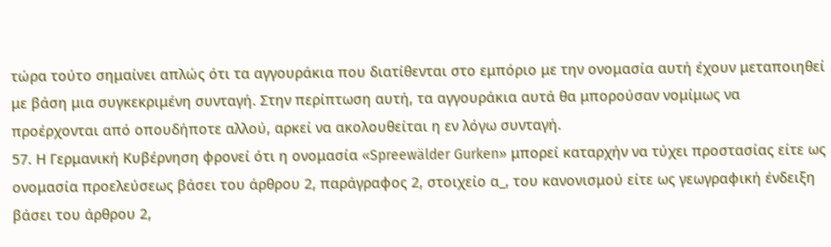τώρα τούτο σημαίνει απλώς ότι τα αγγουράκια που διατίθενται στο εμπόριο με την ονομασία αυτή έχουν μεταποιηθεί με βάση μια συγκεκριμένη συνταγή. Στην περίπτωση αυτή, τα αγγουράκια αυτά θα μπορούσαν νομίμως να προέρχονται από οπουδήποτε αλλού, αρκεί να ακολουθείται η εν λόγω συνταγή.
57. Η Γερμανική Κυβέρνηση φρονεί ότι η ονομασία «Spreewälder Gurken» μπορεί καταρχήν να τύχει προστασίας είτε ως ονομασία προελεύσεως βάσει του άρθρου 2, παράγραφος 2, στοιχείο α_, του κανονισμού είτε ως γεωγραφική ένδειξη βάσει του άρθρου 2,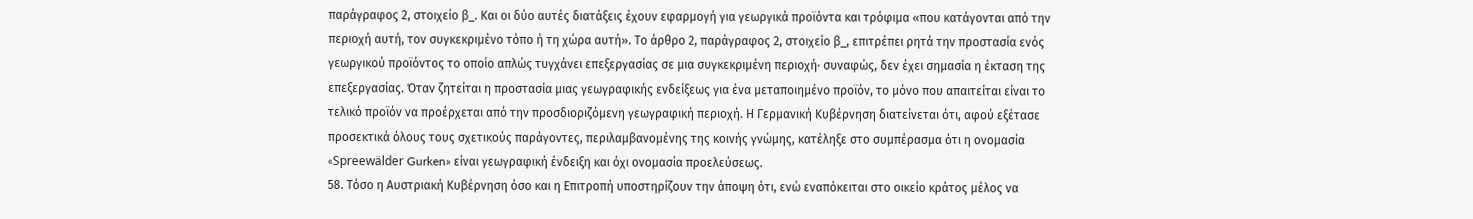παράγραφος 2, στοιχείο β_. Και οι δύο αυτές διατάξεις έχουν εφαρμογή για γεωργικά προϊόντα και τρόφιμα «που κατάγονται από την περιοχή αυτή, τον συγκεκριμένο τόπο ή τη χώρα αυτή». Το άρθρο 2, παράγραφος 2, στοιχείο β_, επιτρέπει ρητά την προστασία ενός γεωργικού προϊόντος το οποίο απλώς τυγχάνει επεξεργασίας σε μια συγκεκριμένη περιοχή· συναφώς, δεν έχει σημασία η έκταση της επεξεργασίας. Όταν ζητείται η προστασία μιας γεωγραφικής ενδείξεως για ένα μεταποιημένο προϊόν, το μόνο που απαιτείται είναι το τελικό προϊόν να προέρχεται από την προσδιοριζόμενη γεωγραφική περιοχή. Η Γερμανική Κυβέρνηση διατείνεται ότι, αφού εξέτασε προσεκτικά όλους τους σχετικούς παράγοντες, περιλαμβανομένης της κοινής γνώμης, κατέληξε στο συμπέρασμα ότι η ονομασία «Spreewälder Gurken» είναι γεωγραφική ένδειξη και όχι ονομασία προελεύσεως.
58. Τόσο η Αυστριακή Κυβέρνηση όσο και η Επιτροπή υποστηρίζουν την άποψη ότι, ενώ εναπόκειται στο οικείο κράτος μέλος να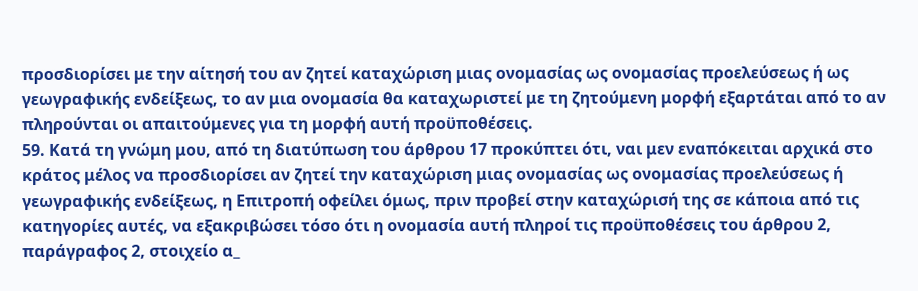προσδιορίσει με την αίτησή του αν ζητεί καταχώριση μιας ονομασίας ως ονομασίας προελεύσεως ή ως γεωγραφικής ενδείξεως, το αν μια ονομασία θα καταχωριστεί με τη ζητούμενη μορφή εξαρτάται από το αν πληρούνται οι απαιτούμενες για τη μορφή αυτή προϋποθέσεις.
59. Κατά τη γνώμη μου, από τη διατύπωση του άρθρου 17 προκύπτει ότι, ναι μεν εναπόκειται αρχικά στο κράτος μέλος να προσδιορίσει αν ζητεί την καταχώριση μιας ονομασίας ως ονομασίας προελεύσεως ή γεωγραφικής ενδείξεως, η Επιτροπή οφείλει όμως, πριν προβεί στην καταχώρισή της σε κάποια από τις κατηγορίες αυτές, να εξακριβώσει τόσο ότι η ονομασία αυτή πληροί τις προϋποθέσεις του άρθρου 2, παράγραφος 2, στοιχείο α_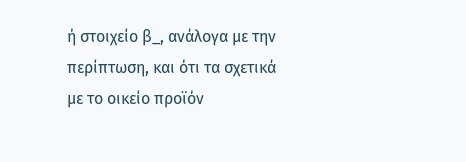ή στοιχείο β_, ανάλογα με την περίπτωση, και ότι τα σχετικά με το οικείο προϊόν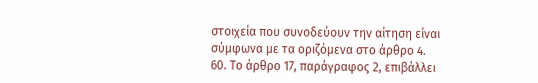στοιχεία που συνοδεύουν την αίτηση είναι σύμφωνα με τα οριζόμενα στο άρθρο 4.
60. Το άρθρο 17, παράγραφος 2, επιβάλλει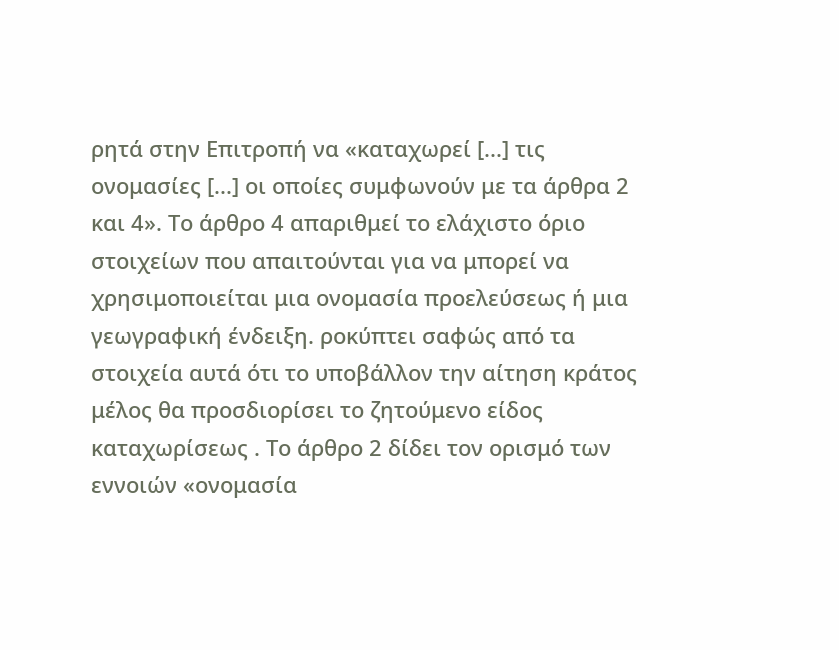ρητά στην Επιτροπή να «καταχωρεί [...] τις ονομασίες [...] οι οποίες συμφωνούν με τα άρθρα 2 και 4». Το άρθρο 4 απαριθμεί το ελάχιστο όριο στοιχείων που απαιτούνται για να μπορεί να χρησιμοποιείται μια ονομασία προελεύσεως ή μια γεωγραφική ένδειξη. ροκύπτει σαφώς από τα στοιχεία αυτά ότι το υποβάλλον την αίτηση κράτος μέλος θα προσδιορίσει το ζητούμενο είδος καταχωρίσεως . Το άρθρο 2 δίδει τον ορισμό των εννοιών «ονομασία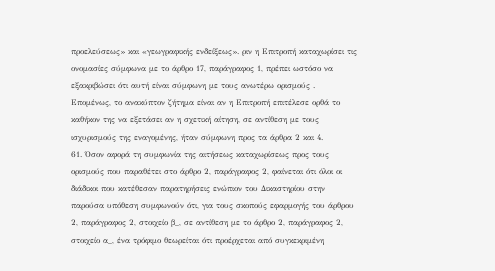προελεύσεως» και «γεωγραφικής ενδείξεως». ριν η Επιτροπή καταχωρίσει τις ονομασίες σύμφωνα με το άρθρο 17, παράγραφος 1, πρέπει ωστόσο να εξακριβώσει ότι αυτή είναι σύμφωνη με τους ανωτέρω ορισμούς . Επομένως, το ανακύπτον ζήτημα είναι αν η Επιτροπή επιτέλεσε ορθά το καθήκον της να εξετάσει αν η σχετική αίτηση, σε αντίθεση με τους ισχυρισμούς της εναγομένης, ήταν σύμφωνη προς τα άρθρα 2 και 4.
61. Όσον αφορά τη συμφωνία της αιτήσεως καταχωρίσεως προς τους ορισμούς που παραθέτει στο άρθρο 2, παράγραφος 2, φαίνεται ότι όλοι οι διάδικοι που κατέθεσαν παρατηρήσεις ενώπιον του Δικαστηρίου στην παρούσα υπόθεση συμφωνούν ότι, για τους σκοπούς εφαρμογής του άρθρου 2, παράγραφος 2, στοιχείο β_, σε αντίθεση με το άρθρο 2, παράγραφος 2, στοιχείο α_, ένα τρόφιμο θεωρείται ότι προέρχεται από συγκεκριμένη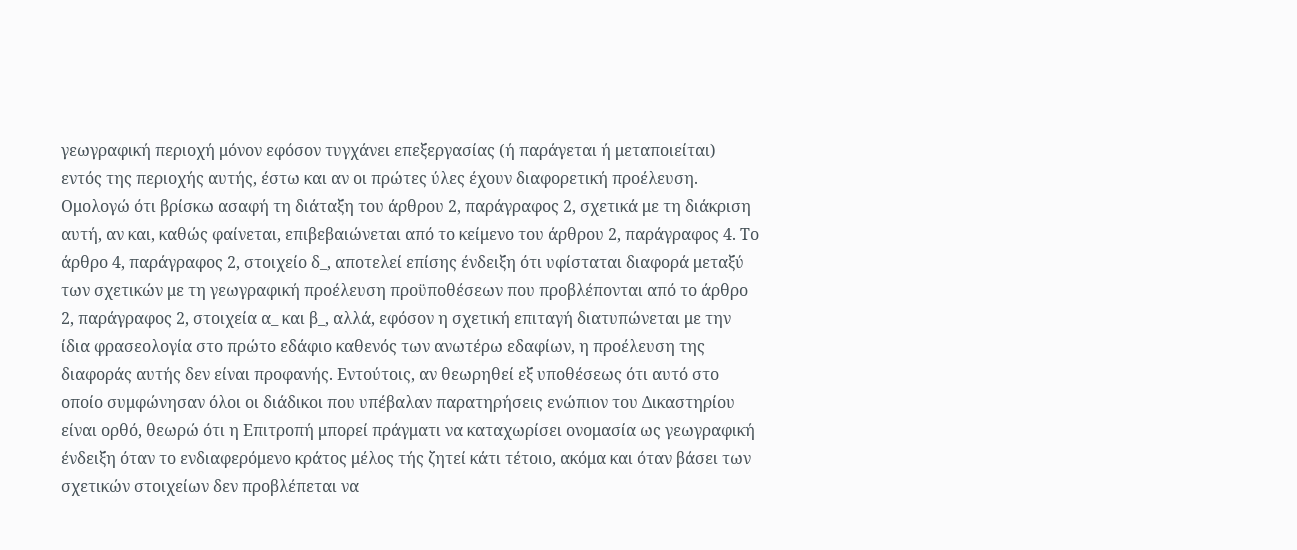γεωγραφική περιοχή μόνον εφόσον τυγχάνει επεξεργασίας (ή παράγεται ή μεταποιείται) εντός της περιοχής αυτής, έστω και αν οι πρώτες ύλες έχουν διαφορετική προέλευση. Ομολογώ ότι βρίσκω ασαφή τη διάταξη του άρθρου 2, παράγραφος 2, σχετικά με τη διάκριση αυτή, αν και, καθώς φαίνεται, επιβεβαιώνεται από το κείμενο του άρθρου 2, παράγραφος 4. Το άρθρο 4, παράγραφος 2, στοιχείο δ_, αποτελεί επίσης ένδειξη ότι υφίσταται διαφορά μεταξύ των σχετικών με τη γεωγραφική προέλευση προϋποθέσεων που προβλέπονται από το άρθρο 2, παράγραφος 2, στοιχεία α_ και β_, αλλά, εφόσον η σχετική επιταγή διατυπώνεται με την ίδια φρασεολογία στο πρώτο εδάφιο καθενός των ανωτέρω εδαφίων, η προέλευση της διαφοράς αυτής δεν είναι προφανής. Εντούτοις, αν θεωρηθεί εξ υποθέσεως ότι αυτό στο οποίο συμφώνησαν όλοι οι διάδικοι που υπέβαλαν παρατηρήσεις ενώπιον του Δικαστηρίου είναι ορθό, θεωρώ ότι η Επιτροπή μπορεί πράγματι να καταχωρίσει ονομασία ως γεωγραφική ένδειξη όταν το ενδιαφερόμενο κράτος μέλος τής ζητεί κάτι τέτοιο, ακόμα και όταν βάσει των σχετικών στοιχείων δεν προβλέπεται να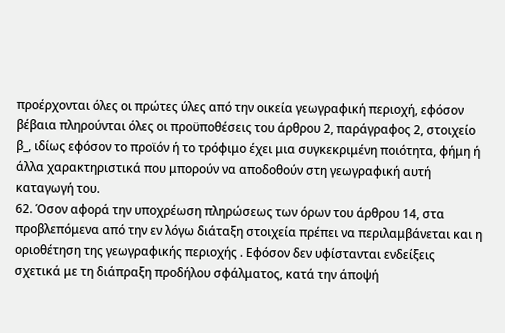προέρχονται όλες οι πρώτες ύλες από την οικεία γεωγραφική περιοχή, εφόσον βέβαια πληρούνται όλες οι προϋποθέσεις του άρθρου 2, παράγραφος 2, στοιχείο β_, ιδίως εφόσον το προϊόν ή το τρόφιμο έχει μια συγκεκριμένη ποιότητα, φήμη ή άλλα χαρακτηριστικά που μπορούν να αποδοθούν στη γεωγραφική αυτή καταγωγή του.
62. Όσον αφορά την υποχρέωση πληρώσεως των όρων του άρθρου 14, στα προβλεπόμενα από την εν λόγω διάταξη στοιχεία πρέπει να περιλαμβάνεται και η οριοθέτηση της γεωγραφικής περιοχής . Εφόσον δεν υφίστανται ενδείξεις σχετικά με τη διάπραξη προδήλου σφάλματος, κατά την άποψή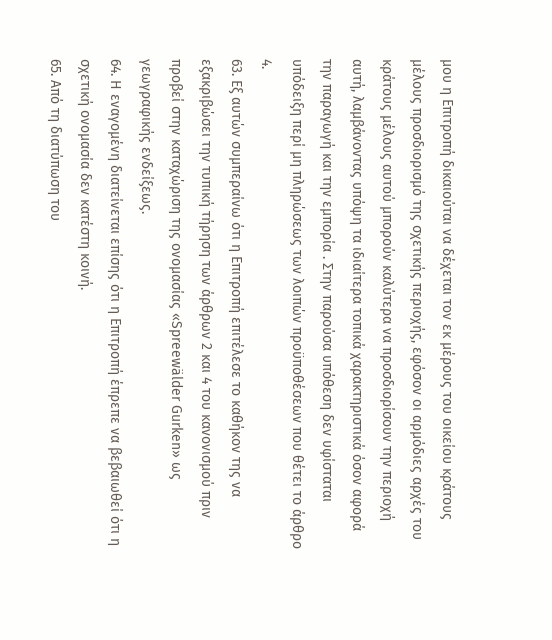μου η Επιτροπή δικαιούται να δέχεται τον εκ μέρους του οικείου κράτους μέλους προσδιορισμό της σχετικής περιοχής, εφόσον οι αρμόδιες αρχές του κράτους μέλους αυτού μπορούν καλύτερα να προσδιορίσουν την περιοχή αυτή, λαμβάνοντας υπόψη τα ιδιαίτερα τοπικά χαρακτηριστικά όσον αφορά την παραγωγή και την εμπορία . Στην παρούσα υπόθεση δεν υφίσταται υπόδειξη περί μη πληρώσεως των λοιπών προϋποθέσεων που θέτει το άρθρο 4.
63. Εξ αυτών συμπεραίνω ότι η Επιτροπή επιτέλεσε το καθήκον της να εξακριβώσει την τυπική τήρηση των άρθρων 2 και 4 του κανονισμού πριν προβεί στην καταχώριση της ονομασίας «Spreewälder Gurken» ως γεωγραφικής ενδείξεως.
64. Η εναγομένη διατείνεται επίσης ότι η Επιτροπή έπρεπε να βεβαιωθεί ότι η σχετική ονομασία δεν κατέστη κοινή.
65. Από τη διατύπωση του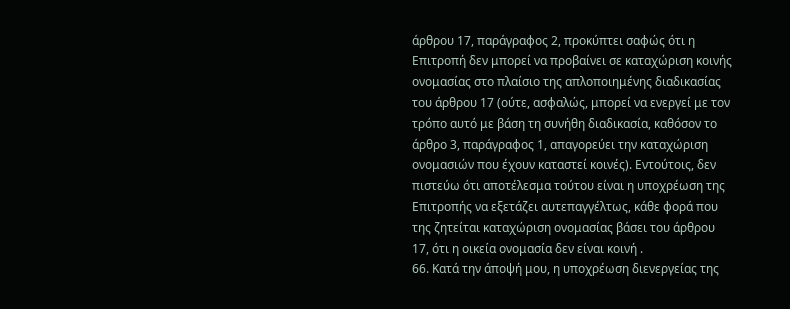άρθρου 17, παράγραφος 2, προκύπτει σαφώς ότι η Επιτροπή δεν μπορεί να προβαίνει σε καταχώριση κοινής ονομασίας στο πλαίσιο της απλοποιημένης διαδικασίας του άρθρου 17 (ούτε, ασφαλώς, μπορεί να ενεργεί με τον τρόπο αυτό με βάση τη συνήθη διαδικασία, καθόσον το άρθρο 3, παράγραφος 1, απαγορεύει την καταχώριση ονομασιών που έχουν καταστεί κοινές). Εντούτοις, δεν πιστεύω ότι αποτέλεσμα τούτου είναι η υποχρέωση της Επιτροπής να εξετάζει αυτεπαγγέλτως, κάθε φορά που της ζητείται καταχώριση ονομασίας βάσει του άρθρου 17, ότι η οικεία ονομασία δεν είναι κοινή .
66. Κατά την άποψή μου, η υποχρέωση διενεργείας της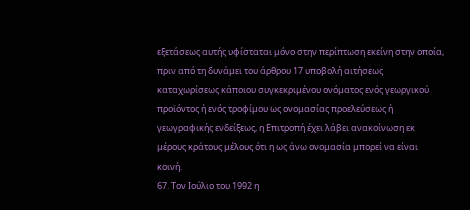εξετάσεως αυτής υφίσταται μόνο στην περίπτωση εκείνη στην οποία, πριν από τη δυνάμει του άρθρου 17 υποβολή αιτήσεως καταχωρίσεως κάποιου συγκεκριμένου ονόματος ενός γεωργικού προϊόντος ή ενός τροφίμου ως ονομασίας προελεύσεως ή γεωγραφικής ενδείξεως, η Επιτροπή έχει λάβει ανακοίνωση εκ μέρους κράτους μέλους ότι η ως άνω ονομασία μπορεί να είναι κοινή.
67. Τον Ιούλιο του 1992 η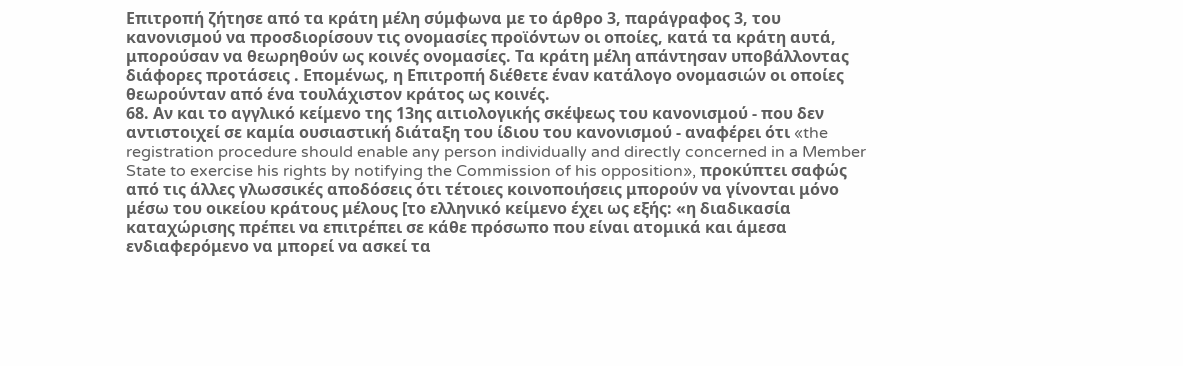Επιτροπή ζήτησε από τα κράτη μέλη σύμφωνα με το άρθρο 3, παράγραφος 3, του κανονισμού να προσδιορίσουν τις ονομασίες προϊόντων οι οποίες, κατά τα κράτη αυτά, μπορούσαν να θεωρηθούν ως κοινές ονομασίες. Τα κράτη μέλη απάντησαν υποβάλλοντας διάφορες προτάσεις . Επομένως, η Επιτροπή διέθετε έναν κατάλογο ονομασιών οι οποίες θεωρούνταν από ένα τουλάχιστον κράτος ως κοινές.
68. Αν και το αγγλικό κείμενο της 13ης αιτιολογικής σκέψεως του κανονισμού - που δεν αντιστοιχεί σε καμία ουσιαστική διάταξη του ίδιου του κανονισμού - αναφέρει ότι «the registration procedure should enable any person individually and directly concerned in a Member State to exercise his rights by notifying the Commission of his opposition», προκύπτει σαφώς από τις άλλες γλωσσικές αποδόσεις ότι τέτοιες κοινοποιήσεις μπορούν να γίνονται μόνο μέσω του οικείου κράτους μέλους [το ελληνικό κείμενο έχει ως εξής: «η διαδικασία καταχώρισης πρέπει να επιτρέπει σε κάθε πρόσωπο που είναι ατομικά και άμεσα ενδιαφερόμενο να μπορεί να ασκεί τα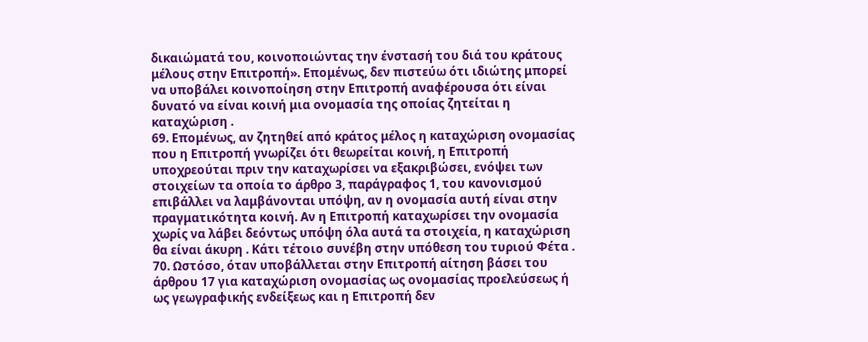δικαιώματά του, κοινοποιώντας την ένστασή του διά του κράτους μέλους στην Επιτροπή». Επομένως, δεν πιστεύω ότι ιδιώτης μπορεί να υποβάλει κοινοποίηση στην Επιτροπή αναφέρουσα ότι είναι δυνατό να είναι κοινή μια ονομασία της οποίας ζητείται η καταχώριση .
69. Επομένως, αν ζητηθεί από κράτος μέλος η καταχώριση ονομασίας που η Επιτροπή γνωρίζει ότι θεωρείται κοινή, η Επιτροπή υποχρεούται πριν την καταχωρίσει να εξακριβώσει, ενόψει των στοιχείων τα οποία το άρθρο 3, παράγραφος 1, του κανονισμού επιβάλλει να λαμβάνονται υπόψη, αν η ονομασία αυτή είναι στην πραγματικότητα κοινή. Αν η Επιτροπή καταχωρίσει την ονομασία χωρίς να λάβει δεόντως υπόψη όλα αυτά τα στοιχεία, η καταχώριση θα είναι άκυρη . Κάτι τέτοιο συνέβη στην υπόθεση του τυριού Φέτα .
70. Ωστόσο, όταν υποβάλλεται στην Επιτροπή αίτηση βάσει του άρθρου 17 για καταχώριση ονομασίας ως ονομασίας προελεύσεως ή ως γεωγραφικής ενδείξεως και η Επιτροπή δεν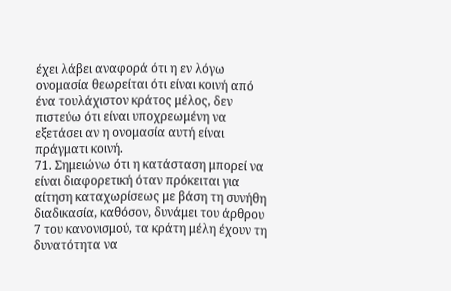έχει λάβει αναφορά ότι η εν λόγω ονομασία θεωρείται ότι είναι κοινή από ένα τουλάχιστον κράτος μέλος, δεν πιστεύω ότι είναι υποχρεωμένη να εξετάσει αν η ονομασία αυτή είναι πράγματι κοινή.
71. Σημειώνω ότι η κατάσταση μπορεί να είναι διαφορετική όταν πρόκειται για αίτηση καταχωρίσεως με βάση τη συνήθη διαδικασία, καθόσον, δυνάμει του άρθρου 7 του κανονισμού, τα κράτη μέλη έχουν τη δυνατότητα να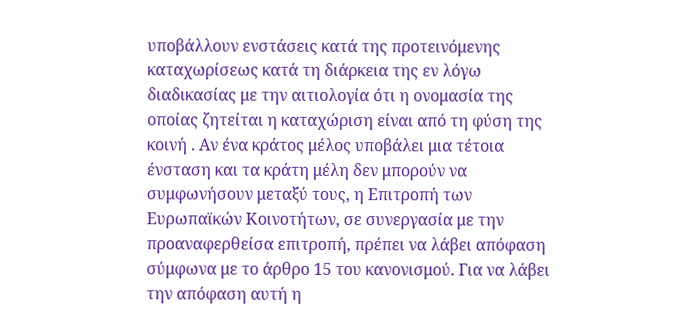υποβάλλουν ενστάσεις κατά της προτεινόμενης καταχωρίσεως κατά τη διάρκεια της εν λόγω διαδικασίας με την αιτιολογία ότι η ονομασία της οποίας ζητείται η καταχώριση είναι από τη φύση της κοινή . Αν ένα κράτος μέλος υποβάλει μια τέτοια ένσταση και τα κράτη μέλη δεν μπορούν να συμφωνήσουν μεταξύ τους, η Επιτροπή των Ευρωπαϊκών Κοινοτήτων, σε συνεργασία με την προαναφερθείσα επιτροπή, πρέπει να λάβει απόφαση σύμφωνα με το άρθρο 15 του κανονισμού. Για να λάβει την απόφαση αυτή η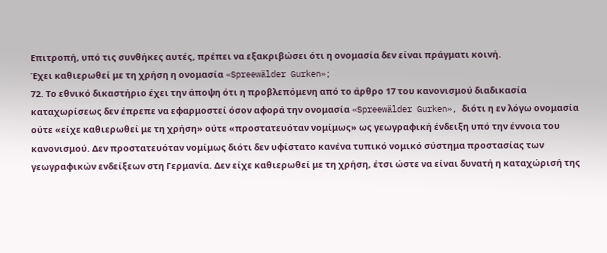Επιτροπή, υπό τις συνθήκες αυτές, πρέπει να εξακριβώσει ότι η ονομασία δεν είναι πράγματι κοινή.
Έχει καθιερωθεί με τη χρήση η ονομασία «Spreewälder Gurken»;
72. Το εθνικό δικαστήριο έχει την άποψη ότι η προβλεπόμενη από το άρθρο 17 του κανονισμού διαδικασία καταχωρίσεως δεν έπρεπε να εφαρμοστεί όσον αφορά την ονομασία «Spreewälder Gurken», διότι η εν λόγω ονομασία ούτε «είχε καθιερωθεί με τη χρήση» ούτε «προστατευόταν νομίμως» ως γεωγραφική ένδειξη υπό την έννοια του κανονισμού. Δεν προστατευόταν νομίμως διότι δεν υφίστατο κανένα τυπικό νομικό σύστημα προστασίας των γεωγραφικών ενδείξεων στη Γερμανία. Δεν είχε καθιερωθεί με τη χρήση, έτσι ώστε να είναι δυνατή η καταχώρισή της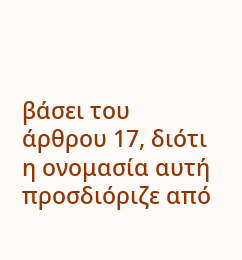βάσει του άρθρου 17, διότι η ονομασία αυτή προσδιόριζε από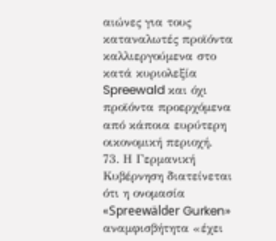αιώνες για τους καταναλωτές προϊόντα καλλιεργούμενα στο κατά κυριολεξία Spreewald και όχι προϊόντα προερχόμενα από κάποια ευρύτερη οικονομική περιοχή.
73. Η Γερμανική Κυβέρνηση διατείνεται ότι η ονομασία «Spreewälder Gurken» αναμφισβήτητα «έχει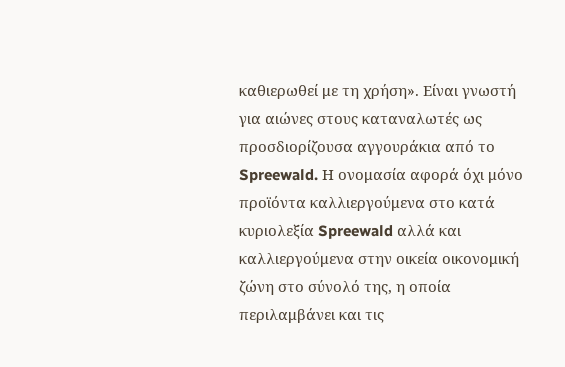καθιερωθεί με τη χρήση». Είναι γνωστή για αιώνες στους καταναλωτές ως προσδιορίζουσα αγγουράκια από το Spreewald. Η ονομασία αφορά όχι μόνο προϊόντα καλλιεργούμενα στο κατά κυριολεξία Spreewald αλλά και καλλιεργούμενα στην οικεία οικονομική ζώνη στο σύνολό της, η οποία περιλαμβάνει και τις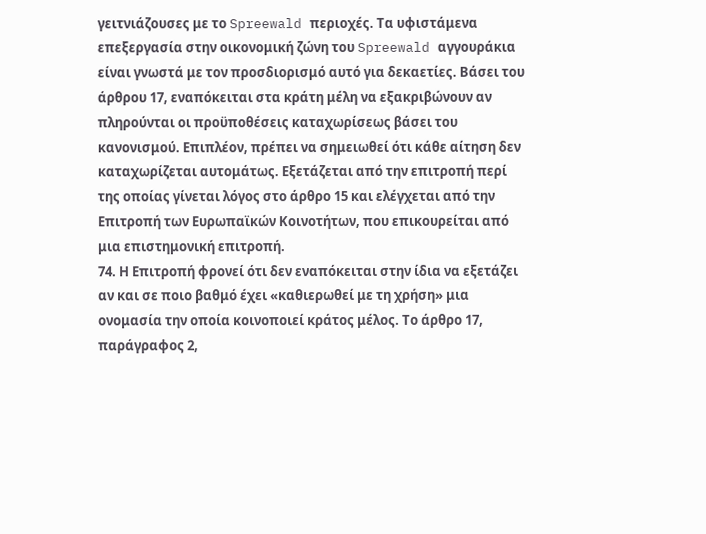γειτνιάζουσες με το Spreewald περιοχές. Τα υφιστάμενα επεξεργασία στην οικονομική ζώνη του Spreewald αγγουράκια είναι γνωστά με τον προσδιορισμό αυτό για δεκαετίες. Βάσει του άρθρου 17, εναπόκειται στα κράτη μέλη να εξακριβώνουν αν πληρούνται οι προϋποθέσεις καταχωρίσεως βάσει του κανονισμού. Επιπλέον, πρέπει να σημειωθεί ότι κάθε αίτηση δεν καταχωρίζεται αυτομάτως. Εξετάζεται από την επιτροπή περί της οποίας γίνεται λόγος στο άρθρο 15 και ελέγχεται από την Επιτροπή των Ευρωπαϊκών Κοινοτήτων, που επικουρείται από μια επιστημονική επιτροπή.
74. Η Επιτροπή φρονεί ότι δεν εναπόκειται στην ίδια να εξετάζει αν και σε ποιο βαθμό έχει «καθιερωθεί με τη χρήση» μια ονομασία την οποία κοινοποιεί κράτος μέλος. Το άρθρο 17, παράγραφος 2,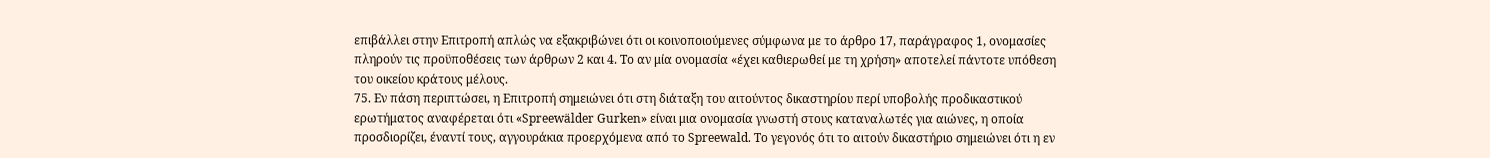επιβάλλει στην Επιτροπή απλώς να εξακριβώνει ότι οι κοινοποιούμενες σύμφωνα με το άρθρο 17, παράγραφος 1, ονομασίες πληρούν τις προϋποθέσεις των άρθρων 2 και 4. Το αν μία ονομασία «έχει καθιερωθεί με τη χρήση» αποτελεί πάντοτε υπόθεση του οικείου κράτους μέλους.
75. Εν πάση περιπτώσει, η Επιτροπή σημειώνει ότι στη διάταξη του αιτούντος δικαστηρίου περί υποβολής προδικαστικού ερωτήματος αναφέρεται ότι «Spreewälder Gurken» είναι μια ονομασία γνωστή στους καταναλωτές για αιώνες, η οποία προσδιορίζει, έναντί τους, αγγουράκια προερχόμενα από το Spreewald. Το γεγονός ότι το αιτούν δικαστήριο σημειώνει ότι η εν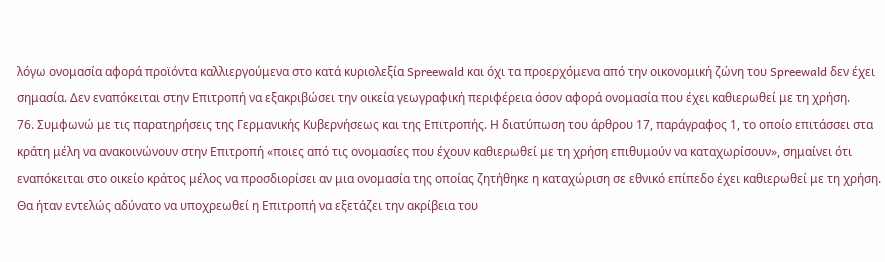λόγω ονομασία αφορά προϊόντα καλλιεργούμενα στο κατά κυριολεξία Spreewald και όχι τα προερχόμενα από την οικονομική ζώνη του Spreewald δεν έχει σημασία. Δεν εναπόκειται στην Επιτροπή να εξακριβώσει την οικεία γεωγραφική περιφέρεια όσον αφορά ονομασία που έχει καθιερωθεί με τη χρήση.
76. Συμφωνώ με τις παρατηρήσεις της Γερμανικής Κυβερνήσεως και της Επιτροπής. Η διατύπωση του άρθρου 17, παράγραφος 1, το οποίο επιτάσσει στα κράτη μέλη να ανακοινώνουν στην Επιτροπή «ποιες από τις ονομασίες που έχουν καθιερωθεί με τη χρήση επιθυμούν να καταχωρίσουν», σημαίνει ότι εναπόκειται στο οικείο κράτος μέλος να προσδιορίσει αν μια ονομασία της οποίας ζητήθηκε η καταχώριση σε εθνικό επίπεδο έχει καθιερωθεί με τη χρήση. Θα ήταν εντελώς αδύνατο να υποχρεωθεί η Επιτροπή να εξετάζει την ακρίβεια του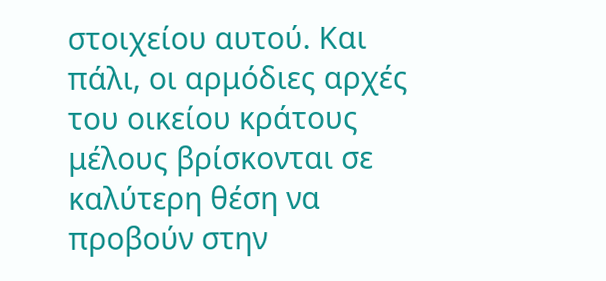στοιχείου αυτού. Και πάλι, οι αρμόδιες αρχές του οικείου κράτους μέλους βρίσκονται σε καλύτερη θέση να προβούν στην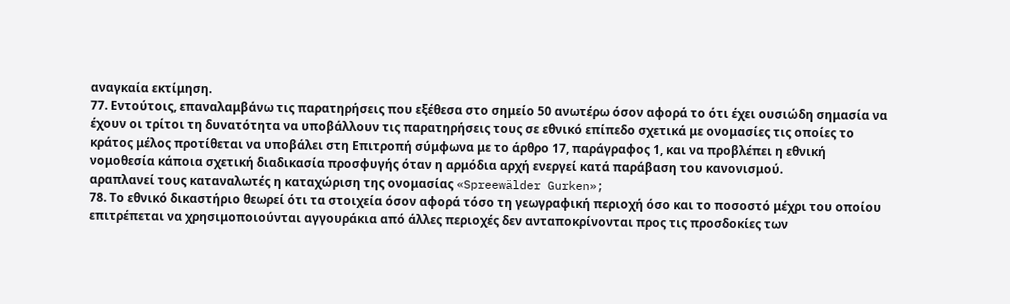αναγκαία εκτίμηση.
77. Εντούτοις, επαναλαμβάνω τις παρατηρήσεις που εξέθεσα στο σημείο 50 ανωτέρω όσον αφορά το ότι έχει ουσιώδη σημασία να έχουν οι τρίτοι τη δυνατότητα να υποβάλλουν τις παρατηρήσεις τους σε εθνικό επίπεδο σχετικά με ονομασίες τις οποίες το κράτος μέλος προτίθεται να υποβάλει στη Επιτροπή σύμφωνα με το άρθρο 17, παράγραφος 1, και να προβλέπει η εθνική νομοθεσία κάποια σχετική διαδικασία προσφυγής όταν η αρμόδια αρχή ενεργεί κατά παράβαση του κανονισμού.
αραπλανεί τους καταναλωτές η καταχώριση της ονομασίας «Spreewälder Gurken»;
78. Το εθνικό δικαστήριο θεωρεί ότι τα στοιχεία όσον αφορά τόσο τη γεωγραφική περιοχή όσο και το ποσοστό μέχρι του οποίου επιτρέπεται να χρησιμοποιούνται αγγουράκια από άλλες περιοχές δεν ανταποκρίνονται προς τις προσδοκίες των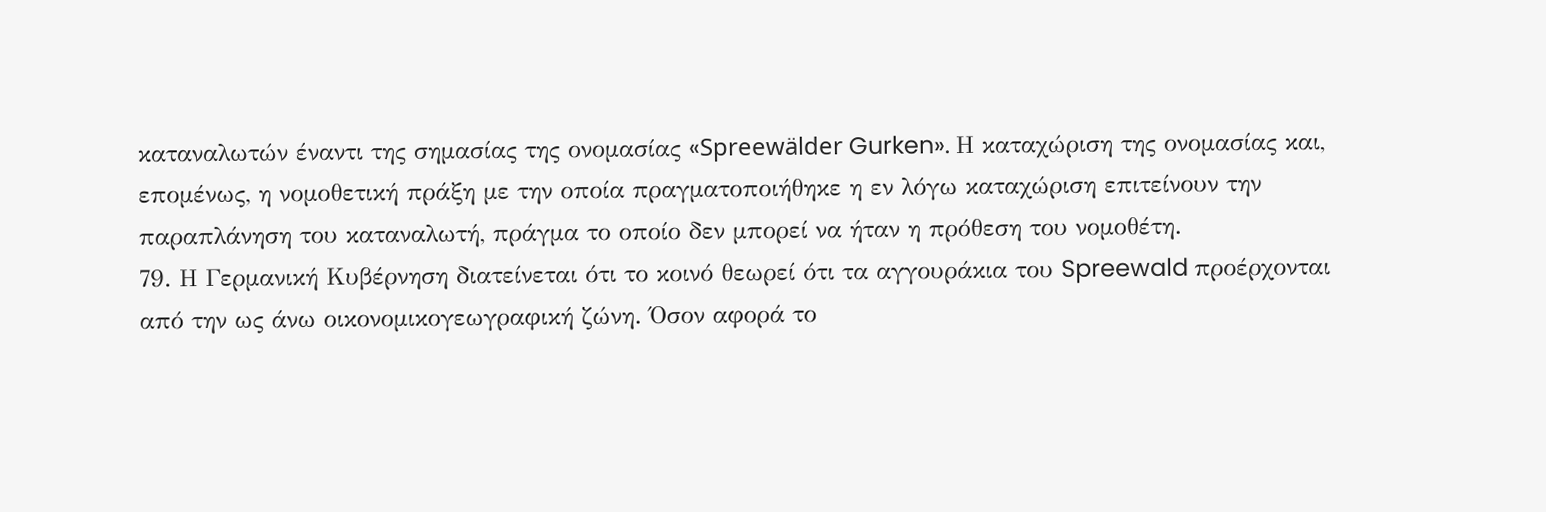καταναλωτών έναντι της σημασίας της ονομασίας «Spreewälder Gurken». Η καταχώριση της ονομασίας και, επομένως, η νομοθετική πράξη με την οποία πραγματοποιήθηκε η εν λόγω καταχώριση επιτείνουν την παραπλάνηση του καταναλωτή, πράγμα το οποίο δεν μπορεί να ήταν η πρόθεση του νομοθέτη.
79. Η Γερμανική Κυβέρνηση διατείνεται ότι το κοινό θεωρεί ότι τα αγγουράκια του Spreewald προέρχονται από την ως άνω οικονομικογεωγραφική ζώνη. Όσον αφορά το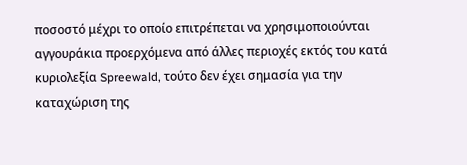ποσοστό μέχρι το οποίο επιτρέπεται να χρησιμοποιούνται αγγουράκια προερχόμενα από άλλες περιοχές εκτός του κατά κυριολεξία Spreewald, τούτο δεν έχει σημασία για την καταχώριση της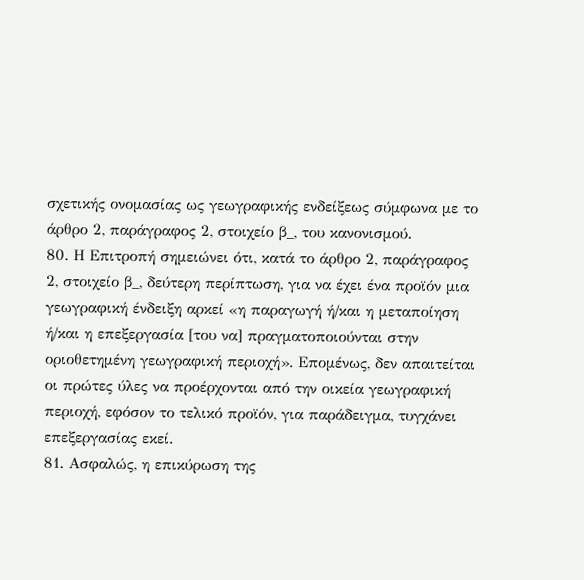σχετικής ονομασίας ως γεωγραφικής ενδείξεως σύμφωνα με το άρθρο 2, παράγραφος 2, στοιχείο β_, του κανονισμού.
80. Η Επιτροπή σημειώνει ότι, κατά το άρθρο 2, παράγραφος 2, στοιχείο β_, δεύτερη περίπτωση, για να έχει ένα προϊόν μια γεωγραφική ένδειξη αρκεί «η παραγωγή ή/και η μεταποίηση ή/και η επεξεργασία [του να] πραγματοποιούνται στην οριοθετημένη γεωγραφική περιοχή». Επομένως, δεν απαιτείται οι πρώτες ύλες να προέρχονται από την οικεία γεωγραφική περιοχή, εφόσον το τελικό προϊόν, για παράδειγμα, τυγχάνει επεξεργασίας εκεί.
81. Ασφαλώς, η επικύρωση της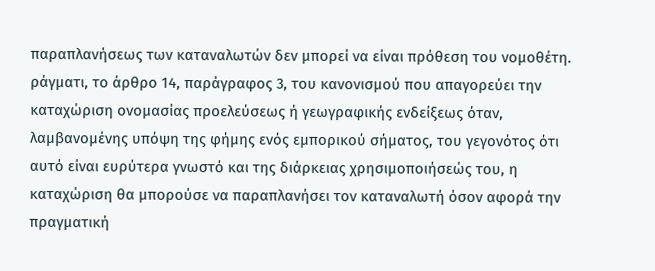παραπλανήσεως των καταναλωτών δεν μπορεί να είναι πρόθεση του νομοθέτη. ράγματι, το άρθρο 14, παράγραφος 3, του κανονισμού που απαγορεύει την καταχώριση ονομασίας προελεύσεως ή γεωγραφικής ενδείξεως όταν, λαμβανομένης υπόψη της φήμης ενός εμπορικού σήματος, του γεγονότος ότι αυτό είναι ευρύτερα γνωστό και της διάρκειας χρησιμοποιήσεώς του, η καταχώριση θα μπορούσε να παραπλανήσει τον καταναλωτή όσον αφορά την πραγματική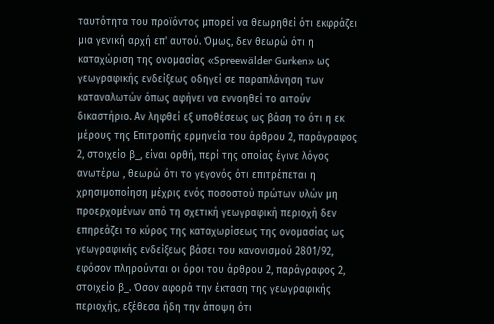ταυτότητα του προϊόντος μπορεί να θεωρηθεί ότι εκφράζει μια γενική αρχή επ' αυτού. Όμως, δεν θεωρώ ότι η καταχώριση της ονομασίας «Spreewälder Gurken» ως γεωγραφικής ενδείξεως οδηγεί σε παραπλάνηση των καταναλωτών όπως αφήνει να εννοηθεί το αιτούν δικαστήριο. Αν ληφθεί εξ υποθέσεως ως βάση το ότι η εκ μέρους της Επιτροπής ερμηνεία του άρθρου 2, παράγραφος 2, στοιχείο β_, είναι ορθή, περί της οποίας έγινε λόγος ανωτέρω , θεωρώ ότι το γεγονός ότι επιτρέπεται η χρησιμοποίηση μέχρις ενός ποσοστού πρώτων υλών μη προερχομένων από τη σχετική γεωγραφική περιοχή δεν επηρεάζει το κύρος της καταχωρίσεως της ονομασίας ως γεωγραφικής ενδείξεως βάσει του κανονισμού 2801/92, εφόσον πληρούνται οι όροι του άρθρου 2, παράγραφος 2, στοιχείο β_. Όσον αφορά την έκταση της γεωγραφικής περιοχής, εξέθεσα ήδη την άποψη ότι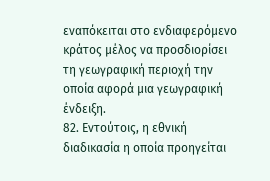εναπόκειται στο ενδιαφερόμενο κράτος μέλος να προσδιορίσει τη γεωγραφική περιοχή την οποία αφορά μια γεωγραφική ένδειξη.
82. Εντούτοις, η εθνική διαδικασία η οποία προηγείται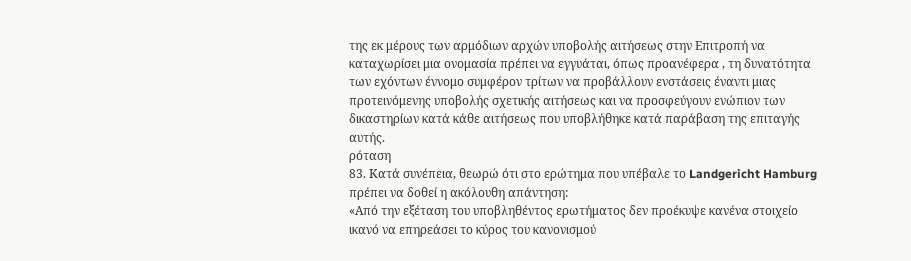της εκ μέρους των αρμόδιων αρχών υποβολής αιτήσεως στην Επιτροπή να καταχωρίσει μια ονομασία πρέπει να εγγυάται, όπως προανέφερα , τη δυνατότητα των εχόντων έννομο συμφέρον τρίτων να προβάλλουν ενστάσεις έναντι μιας προτεινόμενης υποβολής σχετικής αιτήσεως και να προσφεύγουν ενώπιον των δικαστηρίων κατά κάθε αιτήσεως που υποβλήθηκε κατά παράβαση της επιταγής αυτής.
ρόταση
83. Κατά συνέπεια, θεωρώ ότι στο ερώτημα που υπέβαλε το Landgericht Hamburg πρέπει να δοθεί η ακόλουθη απάντηση:
«Από την εξέταση του υποβληθέντος ερωτήματος δεν προέκυψε κανένα στοιχείο ικανό να επηρεάσει το κύρος του κανονισμού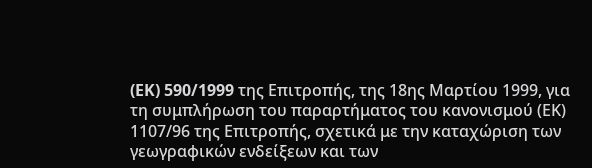(EK) 590/1999 της Επιτροπής, της 18ης Μαρτίου 1999, για τη συμπλήρωση του παραρτήματος του κανονισμού (ΕΚ) 1107/96 της Επιτροπής, σχετικά με την καταχώριση των γεωγραφικών ενδείξεων και των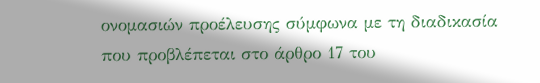ονομασιών προέλευσης σύμφωνα με τη διαδικασία που προβλέπεται στο άρθρο 17 του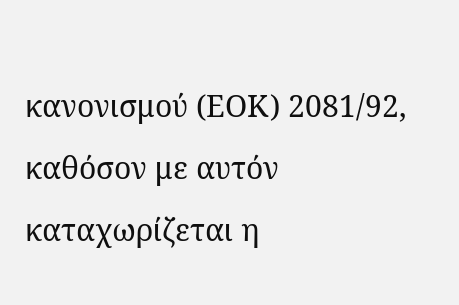κανονισμού (ΕΟΚ) 2081/92, καθόσον με αυτόν καταχωρίζεται η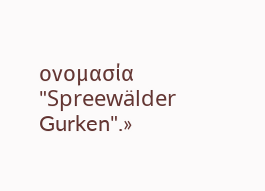ονομασία "Spreewälder Gurken".»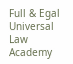Full & Egal Universal Law Academy